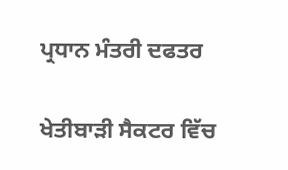ਪ੍ਰਧਾਨ ਮੰਤਰੀ ਦਫਤਰ

ਖੇਤੀਬਾੜੀ ਸੈਕਟਰ ਵਿੱਚ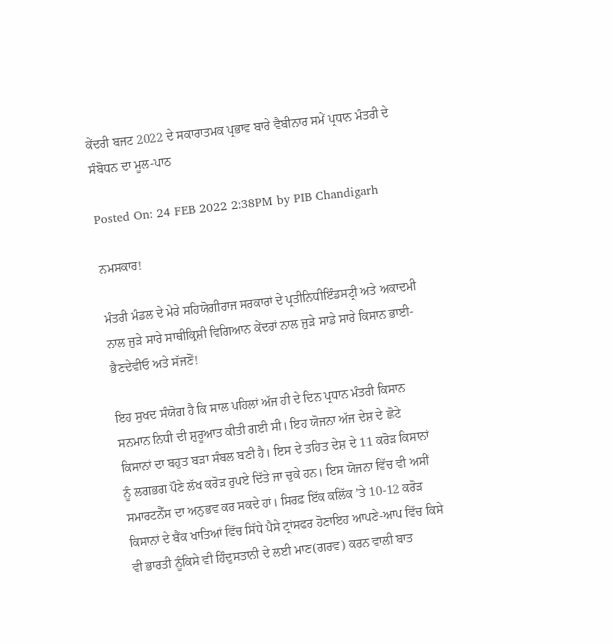ਕੇਂਦਰੀ ਬਜਟ 2022 ਦੇ ਸਕਾਰਾਤਮਕ ਪ੍ਰਭਾਵ ਬਾਰੇ ਵੈਬੀਨਾਰ ਸਮੇਂ ਪ੍ਰਧਾਨ ਮੰਤਰੀ ਦੇ ਸੰਬੋਧਨ ਦਾ ਮੂਲ-ਪਾਠ

Posted On: 24 FEB 2022 2:38PM by PIB Chandigarh

ਨਮਸਕਾਰ!

ਮੰਤਰੀ ਮੰਡਲ ਦੇ ਮੇਰੇ ਸਹਿਯੋਗੀਰਾਜ ਸਰਕਾਰਾਂ ਦੇ ਪ੍ਰਤੀਨਿਧੀਇੰਡਸਟ੍ਰੀ ਅਤੇ ਅਕਾਦਮੀ ਨਾਲ ਜੁੜੇ ਸਾਰੇ ਸਾਥੀਕ੍ਰਿਸ਼ੀ ਵਿਗਿਆਨ ਕੇਂਦਰਾਂ ਨਾਲ ਜੁੜੇ ਸਾਡੇ ਸਾਰੇ ਕਿਸਾਨ ਭਾਈ-ਭੈਣਦੇਵੀਓ ਅਤੇ ਸੱਜਣੋਂ!

ਇਹ ਸੁਖਦ ਸੰਯੋਗ ਹੈ ਕਿ ਸਾਲ ਪਹਿਲਾਂ ਅੱਜ ਹੀ ਦੇ ਦਿਨ ਪ੍ਰਧਾਨ ਮੰਤਰੀ ਕਿਸਾਨ ਸਨਮਾਨ ਨਿਧੀ ਦੀ ਸ਼ੁਰੂਆਤ ਕੀਤੀ ਗਈ ਸੀ। ਇਹ ਯੋਜਨਾ ਅੱਜ ਦੇਸ਼ ਦੇ ਛੋਟੇ ਕਿਸਾਨਾਂ ਦਾ ਬਹੁਤ ਬੜਾ ਸੰਬਲ ਬਣੀ ਹੈ। ਇਸ ਦੇ ਤਹਿਤ ਦੇਸ਼ ਦੇ 11 ਕਰੋੜ ਕਿਸਾਨਾਂ ਨੂੰ ਲਗਭਗ ਪੌਣੇ ਲੱਖ ਕਰੋੜ ਰੁਪਏ ਦਿੱਤੇ ਜਾ ਚੁਕੇ ਹਨ। ਇਸ ਯੋਜਨਾ ਵਿੱਚ ਵੀ ਅਸੀਂ ਸਮਾਰਟਨੈੱਸ ਦਾ ਅਨੁਭਵ ਕਰ ਸਕਦੇ ਹਾਂ। ਸਿਰਫ਼ ਇੱਕ ਕਲਿੱਕ ’ਤੇ 10-12 ਕਰੋੜ ਕਿਸਾਨਾਂ ਦੇ ਬੈਂਕ ਖਾਤਿਆਂ ਵਿੱਚ ਸਿੱਧੇ ਪੈਸੇ ਟ੍ਰਾਂਸਫਰ ਹੋਣਾਇਹ ਆਪਣੇ-ਆਪ ਵਿੱਚ ਕਿਸੇ ਵੀ ਭਾਰਤੀ ਨੂੰਕਿਸੇ ਵੀ ਹਿੰਦੁਸਤਾਨੀ ਦੇ ਲਈ ਮਾਣ(ਗਰਵ) ਕਰਨ ਵਾਲੀ ਬਾਤ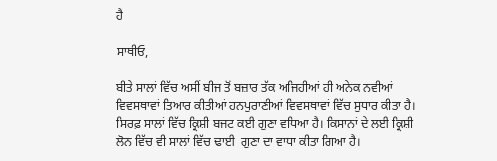ਹੈ

ਸਾਥੀਓ,

ਬੀਤੇ ਸਾਲਾਂ ਵਿੱਚ ਅਸੀਂ ਬੀਜ ਤੋਂ ਬਜ਼ਾਰ ਤੱਕ ਅਜਿਹੀਆਂ ਹੀ ਅਨੇਕ ਨਵੀਆਂ ਵਿਵਸਥਾਵਾਂ ਤਿਆਰ ਕੀਤੀਆਂ ਹਨਪੁਰਾਣੀਆਂ ਵਿਵਸਥਾਵਾਂ ਵਿੱਚ ਸੁਧਾਰ ਕੀਤਾ ਹੈ। ਸਿਰਫ਼ ਸਾਲਾਂ ਵਿੱਚ ਕ੍ਰਿਸ਼ੀ ਬਜਟ ਕਈ ਗੁਣਾ ਵਧਿਆ ਹੈ। ਕਿਸਾਨਾਂ ਦੇ ਲਈ ਕ੍ਰਿਸ਼ੀ ਲੋਨ ਵਿੱਚ ਵੀ ਸਾਲਾਂ ਵਿੱਚ ਢਾਈ  ਗੁਣਾ ਦਾ ਵਾਧਾ ਕੀਤਾ ਗਿਆ ਹੈ।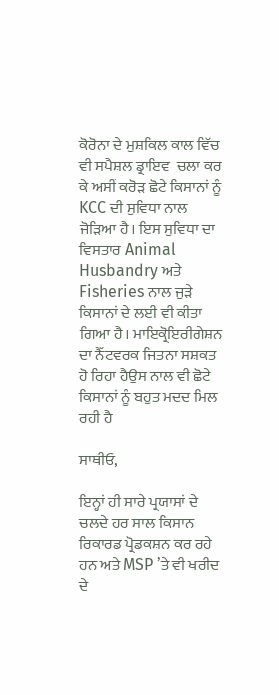ਕੋਰੋਨਾ ਦੇ ਮੁਸ਼ਕਿਲ ਕਾਲ ਵਿੱਚ ਵੀ ਸਪੈਸ਼ਲ ਡ੍ਰਾਇਵ  ਚਲਾ ਕਰ ਕੇ ਅਸੀਂ ਕਰੋੜ ਛੋਟੇ ਕਿਸਾਨਾਂ ਨੂੰ KCC ਦੀ ਸੁਵਿਧਾ ਨਾਲ ਜੋੜਿਆ ਹੈ। ਇਸ ਸੁਵਿਧਾ ਦਾ ਵਿਸਤਾਰ Animal Husbandry ਅਤੇ Fisheries ਨਾਲ ਜੁੜੇ ਕਿਸਾਨਾਂ ਦੇ ਲਈ ਵੀ ਕੀਤਾ ਗਿਆ ਹੈ। ਮਾਇਕ੍ਰੋਇਰੀਗੇਸ਼ਨ ਦਾ ਨੈੱਟਵਰਕ ਜਿਤਨਾ ਸਸ਼ਕਤ ਹੋ ਰਿਹਾ ਹੈਉਸ ਨਾਲ ਵੀ ਛੋਟੇ ਕਿਸਾਨਾਂ ਨੂੰ ਬਹੁਤ ਮਦਦ ਮਿਲ ਰਹੀ ਹੈ

ਸਾਥੀਓ,

ਇਨ੍ਹਾਂ ਹੀ ਸਾਰੇ ਪ੍ਰਯਾਸਾਂ ਦੇ ਚਲਦੇ ਹਰ ਸਾਲ ਕਿਸਾਨ ਰਿਕਾਰਡ ਪ੍ਰੋਡਕਸ਼ਨ ਕਰ ਰਹੇ ਹਨ ਅਤੇ MSP ’ਤੇ ਵੀ ਖਰੀਦ ਦੇ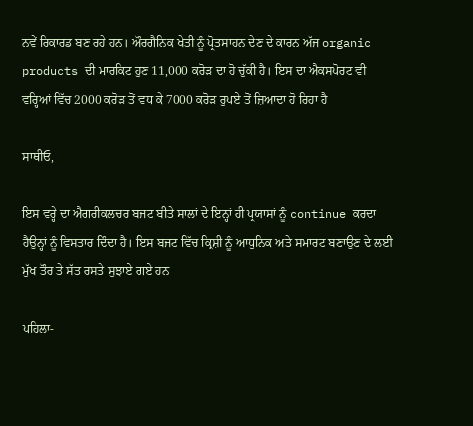ਨਵੇਂ ਰਿਕਾਰਡ ਬਣ ਰਹੇ ਹਨ। ਔਰਗੈਨਿਕ ਖੇਤੀ ਨੂੰ ਪ੍ਰੋਤਸਾਹਨ ਦੇਣ ਦੇ ਕਾਰਨ ਅੱਜ organic products ਦੀ ਮਾਰਕਿਟ ਹੁਣ 11,000 ਕਰੋੜ ਦਾ ਹੋ ਚੁੱਕੀ ਹੈ। ਇਸ ਦਾ ਐਕਸਪੋਰਟ ਵੀ ਵਰ੍ਹਿਆਂ ਵਿੱਚ 2000 ਕਰੋੜ ਤੋਂ ਵਧ ਕੇ 7000 ਕਰੋੜ ਰੁਪਏ ਤੋਂ ਜ਼ਿਆਦਾ ਹੋ ਰਿਹਾ ਹੈ

ਸਾਥੀਓ,

ਇਸ ਵਰ੍ਹੇ ਦਾ ਐਗਰੀਕਲਚਰ ਬਜਟ ਬੀਤੇ ਸਾਲਾਂ ਦੇ ਇਨ੍ਹਾਂ ਹੀ ਪ੍ਰਯਾਸਾਂ ਨੂੰ continue ਕਰਦਾ ਹੈਉਨ੍ਹਾਂ ਨੂੰ ਵਿਸਤਾਰ ਦਿੰਦਾ ਹੈ। ਇਸ ਬਜਟ ਵਿੱਚ ਕ੍ਰਿਸ਼ੀ ਨੂੰ ਆਧੁਨਿਕ ਅਤੇ ਸਮਾਰਟ ਬਣਾਉਣ ਦੇ ਲਈ ਮੁੱਖ ਤੌਰ ਤੇ ਸੱਤ ਰਸਤੇ ਸੁਝਾਏ ਗਏ ਹਨ

ਪਹਿਲਾ-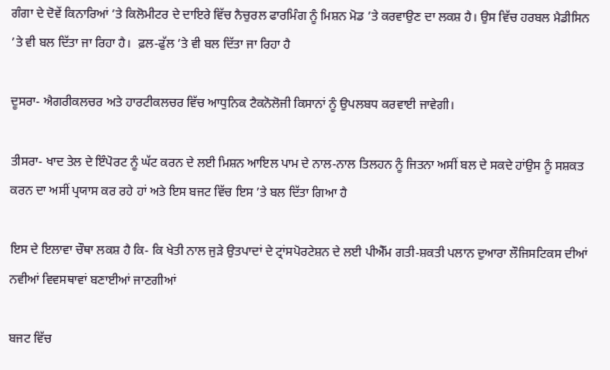ਗੰਗਾ ਦੇ ਦੋਵੇਂ ਕਿਨਾਰਿਆਂ ’ਤੇ ਕਿਲੋਮੀਟਰ ਦੇ ਦਾਇਰੇ ਵਿੱਚ ਨੈਚੁਰਲ ਫਾਰਮਿੰਗ ਨੂੰ ਮਿਸ਼ਨ ਮੋਡ ’ਤੇ ਕਰਵਾਉਣ ਦਾ ਲਕਸ਼ ਹੈ। ਉਸ ਵਿੱਚ ਹਰਬਲ ਮੈਡੀਸਿਨ ’ਤੇ ਵੀ ਬਲ ਦਿੱਤਾ ਜਾ ਰਿਹਾ ਹੈ।  ਫ਼ਲ-ਫੁੱਲ ’ਤੇ ਵੀ ਬਲ ਦਿੱਤਾ ਜਾ ਰਿਹਾ ਹੈ

ਦੂਸਰਾ- ਐਗਰੀਕਲਚਰ ਅਤੇ ਹਾਰਟੀਕਲਚਰ ਵਿੱਚ ਆਧੁਨਿਕ ਟੈਕਨੋਲੋਜੀ ਕਿਸਾਨਾਂ ਨੂੰ ਉਪਲਬਧ ਕਰਵਾਈ ਜਾਵੇਗੀ।

ਤੀਸਰਾ- ਖਾਦ ਤੇਲ ਦੇ ਇੰਪੋਰਟ ਨੂੰ ਘੱਟ ਕਰਨ ਦੇ ਲਈ ਮਿਸ਼ਨ ਆਇਲ ਪਾਮ ਦੇ ਨਾਲ-ਨਾਲ ਤਿਲਹਨ ਨੂੰ ਜਿਤਨਾ ਅਸੀਂ ਬਲ ਦੇ ਸਕਦੇ ਹਾਂਉਸ ਨੂੰ ਸਸ਼ਕਤ ਕਰਨ ਦਾ ਅਸੀਂ ਪ੍ਰਯਾਸ ਕਰ ਰਹੇ ਹਾਂ ਅਤੇ ਇਸ ਬਜਟ ਵਿੱਚ ਇਸ ’ਤੇ ਬਲ ਦਿੱਤਾ ਗਿਆ ਹੈ

ਇਸ ਦੇ ਇਲਾਵਾ ਚੌਥਾ ਲਕਸ਼ ਹੈ ਕਿ- ਕਿ ਖੇਤੀ ਨਾਲ ਜੁੜੇ ਉਤਪਾਦਾਂ ਦੇ ਟ੍ਰਾਂਸਪੋਰਟੇਸ਼ਨ ਦੇ ਲਈ ਪੀਐੱਮ ਗਤੀ-ਸ਼ਕਤੀ ਪਲਾਨ ਦੁਆਰਾ ਲੌਜਿਸਟਿਕਸ ਦੀਆਂ ਨਵੀਆਂ ਵਿਵਸਥਾਵਾਂ ਬਣਾਈਆਂ ਜਾਣਗੀਆਂ

ਬਜਟ ਵਿੱਚ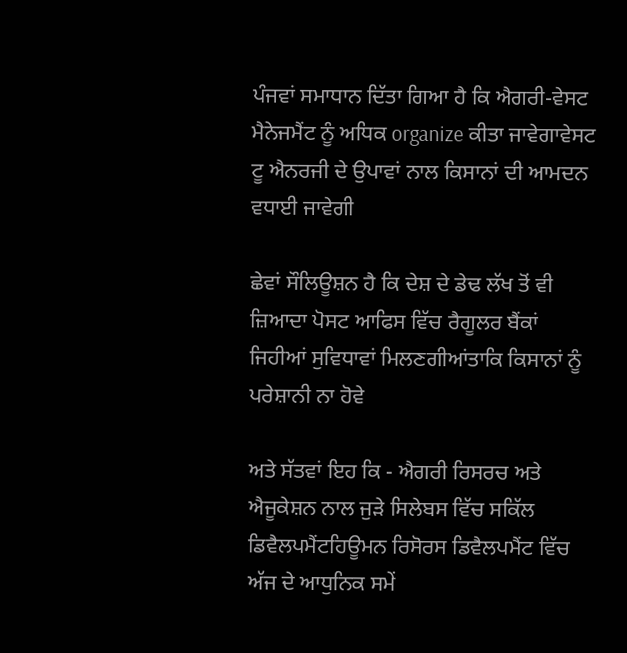ਪੰਜਵਾਂ ਸਮਾਧਾਨ ਦਿੱਤਾ ਗਿਆ ਹੈ ਕਿ ਐਗਰੀ-ਵੇਸਟ ਮੈਨੇਜਮੈਂਟ ਨੂੰ ਅਧਿਕ organize ਕੀਤਾ ਜਾਵੇਗਾਵੇਸਟ ਟੂ ਐਨਰਜੀ ਦੇ ਉਪਾਵਾਂ ਨਾਲ ਕਿਸਾਨਾਂ ਦੀ ਆਮਦਨ ਵਧਾਈ ਜਾਵੇਗੀ

ਛੇਵਾਂ ਸੌਲਿਊਸ਼ਨ ਹੈ ਕਿ ਦੇਸ਼ ਦੇ ਡੇਢ ਲੱਖ ਤੋਂ ਵੀ ਜ਼ਿਆਦਾ ਪੋਸਟ ਆਫਿਸ ਵਿੱਚ ਰੈਗੂਲਰ ਬੈਂਕਾਂ ਜਿਹੀਆਂ ਸੁਵਿਧਾਵਾਂ ਮਿਲਣਗੀਆਂਤਾਕਿ ਕਿਸਾਨਾਂ ਨੂੰ ਪਰੇਸ਼ਾਨੀ ਨਾ ਹੋਵੇ

ਅਤੇ ਸੱਤਵਾਂ ਇਹ ਕਿ - ਐਗਰੀ ਰਿਸਰਚ ਅਤੇ ਐਜੂਕੇਸ਼ਨ ਨਾਲ ਜੁੜੇ ਸਿਲੇਬਸ ਵਿੱਚ ਸਕਿੱਲ ਡਿਵੈਲਪਮੈਂਟਹਿਊਮਨ ਰਿਸੋਰਸ ਡਿਵੈਲਪਮੈਂਟ ਵਿੱਚ ਅੱਜ ਦੇ ਆਧੁਨਿਕ ਸਮੇਂ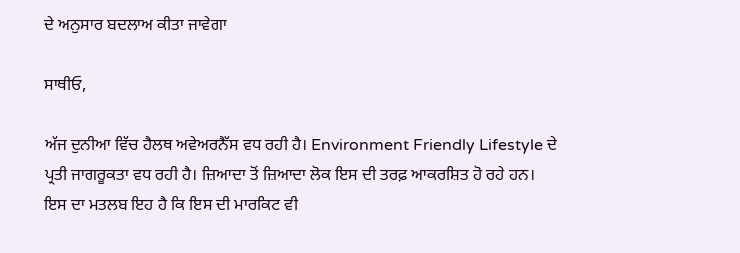ਦੇ ਅਨੁਸਾਰ ਬਦਲਾਅ ਕੀਤਾ ਜਾਵੇਗਾ

ਸਾਥੀਓ,

ਅੱਜ ਦੁਨੀਆ ਵਿੱਚ ਹੈਲਥ ਅਵੇਅਰਨੈੱਸ ਵਧ ਰਹੀ ਹੈ। Environment Friendly Lifestyle ਦੇ ਪ੍ਰਤੀ ਜਾਗਰੂਕਤਾ ਵਧ ਰਹੀ ਹੈ। ਜ਼ਿਆਦਾ ਤੋਂ ਜ਼ਿਆਦਾ ਲੋਕ ਇਸ ਦੀ ਤਰਫ਼ ਆਕਰਸ਼ਿਤ ਹੋ ਰਹੇ ਹਨ।  ਇਸ ਦਾ ਮਤਲਬ ਇਹ ਹੈ ਕਿ ਇਸ ਦੀ ਮਾਰਕਿਟ ਵੀ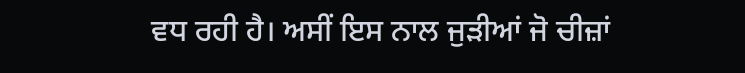ਵਧ ਰਹੀ ਹੈ। ਅਸੀਂ ਇਸ ਨਾਲ ਜੁੜੀਆਂ ਜੋ ਚੀਜ਼ਾਂ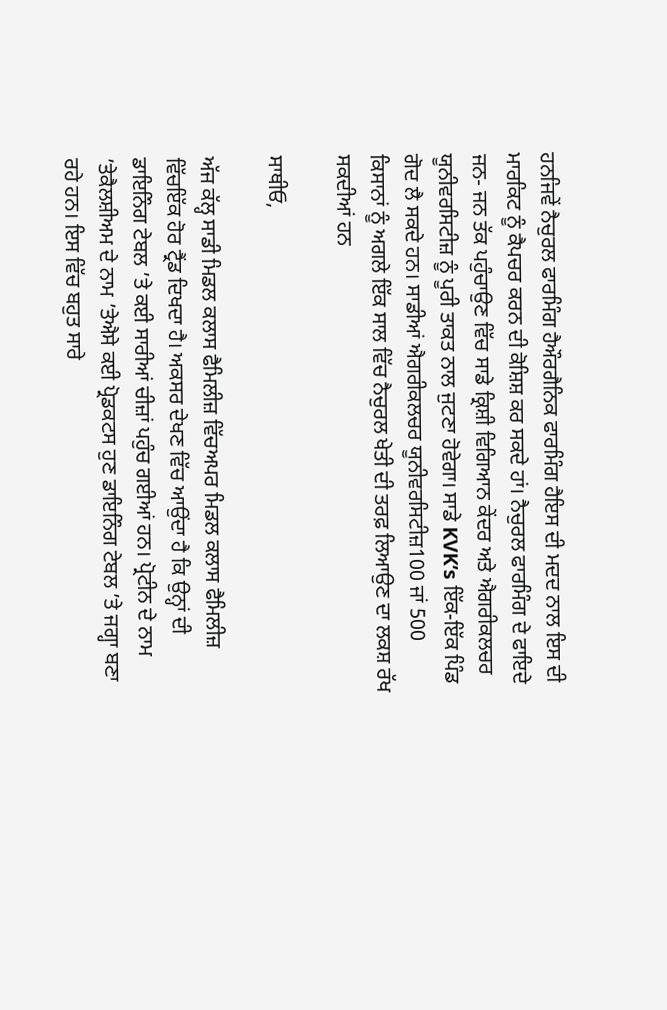ਹਨਜਿਵੇਂ ਨੈਚੁਰਲ ਫਾਰਮਿੰਗ ਹੈਔਰਗੈਨਿਕ ਫਾਰਮਿੰਗ ਹੈਇਸ ਦੀ ਮਦਦ ਨਾਲ ਇਸ ਦੀ ਮਾਰਕਿਟ ਨੂੰ ਕੈਪਚਰ ਕਰਨ ਦੀ ਕੋਸ਼ਿਸ਼ ਕਰ ਸਕਦੇ ਹਾਂ। ਨੈਚੁਰਲ ਫਾਰਮਿੰਗ ਦੇ ਫਾਇਦੇ ਜਨ- ਜਨ ਤੱਕ ਪਹੁੰਚਾਉਣ ਵਿੱਚ ਸਾਡੇ ਕ੍ਰਿਸ਼ੀ ਵਿਗਿਆਨ ਕੇਂਦਰ ਅਤੇ ਐਗਰੀਕਲਚਰ ਯੂਨੀਵਰਸਿਟੀਜ਼ ਨੂੰ ਪੂਰੀ ਤਾਕਤ ਨਾਲ ਜੁਟਣਾ ਹੋਵੇਗਾ। ਸਾਡੇ KVK’s ਇੱਕ-ਇੱਕ ਪਿੰਡ ਗੋਦ ਲੈ ਸਕਦੇ ਹਨ। ਸਾਡੀਆਂ ਐਗਰੀਕਲਚਰ ਯੂਨੀਵਰਸਿਟੀਜ਼100 ਜਾਂ 500 ਕਿਸਾਨਾਂ ਨੂੰ ਅਗਲੇ ਇੱਕ ਸਾਲ ਵਿੱਚ ਨੈਚੁਰਲ ਖੇਤੀ ਦੀ ਤਰਫ਼ ਲਿਆਉਣ ਦਾ ਲਕਸ਼ ਰੱਖ ਸਕਦੀਆਂ ਹਨ

ਸਾਥੀਓ,

ਅੱਜ ਕੱਲ੍ਹ ਸਾਡੀ ਮਿਡਲ ਕਲਾਸ ਫੈਮਿਲੀਜ਼ ਵਿੱਚਅਪਰ ਮਿਡਲ ਕਲਾਸ ਫੈਮਿਲੀਜ਼ ਵਿੱਚਇੱਕ ਹੋਰ ਟ੍ਰੈਂਡ ਦਿਖਦਾ ਹੈ। ਅਕਸਰ ਦੇਖਣ ਵਿੱਚ ਆਉਂਦਾ ਹੈ ਕਿ ਉਨ੍ਹਾਂ ਦੀ ਡਾਇਨਿੰਗ ਟੇਬਲ ’ਤੇ ਕਈ ਸਾਰੀਆਂ ਚੀਜ਼ਾਂ ਪਹੁੰਚ ਗਈਆਂ ਹਨ। ਪ੍ਰੋਟੀਨ ਦੇ ਨਾਮ ’ਤੇਕੈਲਸ਼ੀਅਮ ਦੇ ਨਾਮ ’ਤੇਐਸੇ ਕਈ ਪ੍ਰੋਡਕਟਸ ਹੁਣ ਡਾਇਨਿੰਗ ਟੇਬਲ ’ਤੇ ਜਗ੍ਹਾ ਬਣਾ ਰਹੇ ਹਨ। ਇਸ ਵਿੱਚ ਬਹੁਤ ਸਾਰੇ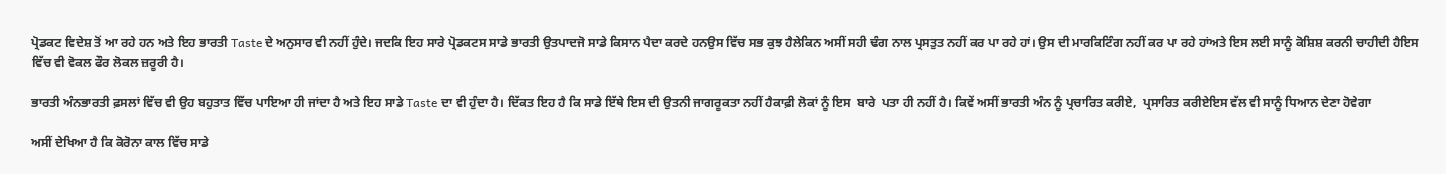ਪ੍ਰੋਡਕਟ ਵਿਦੇਸ਼ ਤੋਂ ਆ ਰਹੇ ਹਨ ਅਤੇ ਇਹ ਭਾਰਤੀ Taste ਦੇ ਅਨੁਸਾਰ ਵੀ ਨਹੀਂ ਹੁੰਦੇ। ਜਦਕਿ ਇਹ ਸਾਰੇ ਪ੍ਰੋਡਕਟਸ ਸਾਡੇ ਭਾਰਤੀ ਉਤਪਾਦਜੋ ਸਾਡੇ ਕਿਸਾਨ ਪੈਦਾ ਕਰਦੇ ਹਨਉਸ ਵਿੱਚ ਸਭ ਕੁਝ ਹੈਲੇਕਿਨ ਅਸੀਂ ਸਹੀ ਢੰਗ ਨਾਲ ਪ੍ਰਸਤੁਤ ਨਹੀਂ ਕਰ ਪਾ ਰਹੇ ਹਾਂ। ਉਸ ਦੀ ਮਾਰਕਿਟਿੰਗ ਨਹੀਂ ਕਰ ਪਾ ਰਹੇ ਹਾਂਅਤੇ ਇਸ ਲਈ ਸਾਨੂੰ ਕੋਸ਼ਿਸ਼ ਕਰਨੀ ਚਾਹੀਦੀ ਹੈਇਸ ਵਿੱਚ ਵੀ ਵੋਕਲ ਫੌਰ ਲੋਕਲ ਜ਼ਰੂਰੀ ਹੈ।

ਭਾਰਤੀ ਅੰਨਭਾਰਤੀ ਫ਼ਸਲਾਂ ਵਿੱਚ ਵੀ ਉਹ ਬਹੁਤਾਤ ਵਿੱਚ ਪਾਇਆ ਹੀ ਜਾਂਦਾ ਹੈ ਅਤੇ ਇਹ ਸਾਡੇ Taste ਦਾ ਵੀ ਹੁੰਦਾ ਹੈ। ਦਿੱਕਤ ਇਹ ਹੈ ਕਿ ਸਾਡੇ ਇੱਥੇ ਇਸ ਦੀ ਉਤਨੀ ਜਾਗਰੂਕਤਾ ਨਹੀਂ ਹੈਕਾਫ਼ੀ ਲੋਕਾਂ ਨੂੰ ਇਸ  ਬਾਰੇ  ਪਤਾ ਹੀ ਨਹੀਂ ਹੈ। ਕਿਵੇਂ ਅਸੀਂ ਭਾਰਤੀ ਅੰਨ ਨੂੰ ਪ੍ਰਚਾਰਿਤ ਕਰੀਏ,  ਪ੍ਰਸਾਰਿਤ ਕਰੀਏਇਸ ਵੱਲ ਵੀ ਸਾਨੂੰ ਧਿਆਨ ਦੇਣਾ ਹੋਵੇਗਾ

ਅਸੀਂ ਦੇਖਿਆ ਹੈ ਕਿ ਕੋਰੋਨਾ ਕਾਲ ਵਿੱਚ ਸਾਡੇ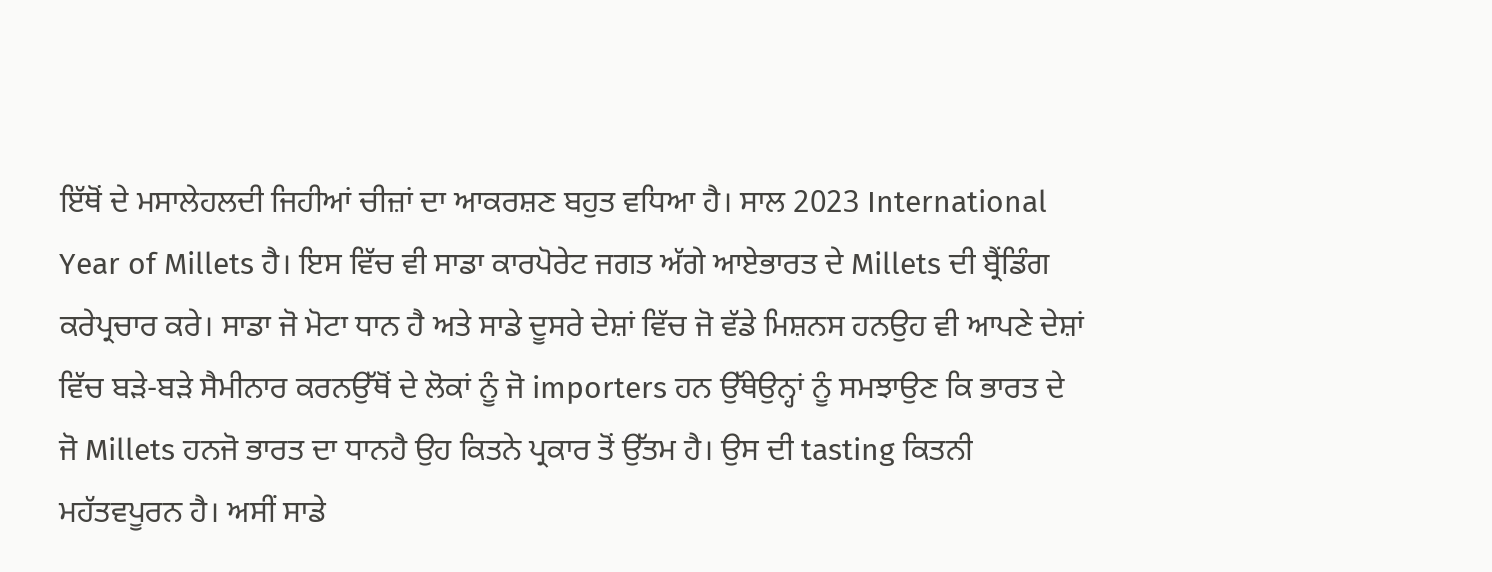ਇੱਥੋਂ ਦੇ ਮਸਾਲੇਹਲਦੀ ਜਿਹੀਆਂ ਚੀਜ਼ਾਂ ਦਾ ਆਕਰਸ਼ਣ ਬਹੁਤ ਵਧਿਆ ਹੈ। ਸਾਲ 2023 International Year of Millets ਹੈ। ਇਸ ਵਿੱਚ ਵੀ ਸਾਡਾ ਕਾਰਪੋਰੇਟ ਜਗਤ ਅੱਗੇ ਆਏਭਾਰਤ ਦੇ Millets ਦੀ ਬ੍ਰੈਂਡਿੰਗ ਕਰੇਪ੍ਰਚਾਰ ਕਰੇ। ਸਾਡਾ ਜੋ ਮੋਟਾ ਧਾਨ ਹੈ ਅਤੇ ਸਾਡੇ ਦੂਸਰੇ ਦੇਸ਼ਾਂ ਵਿੱਚ ਜੋ ਵੱਡੇ ਮਿਸ਼ਨਸ ਹਨਉਹ ਵੀ ਆਪਣੇ ਦੇਸ਼ਾਂ ਵਿੱਚ ਬੜੇ-ਬੜੇ ਸੈਮੀਨਾਰ ਕਰਨਉੱਥੋਂ ਦੇ ਲੋਕਾਂ ਨੂੰ ਜੋ importers ਹਨ ਉੱਥੇਉਨ੍ਹਾਂ ਨੂੰ ਸਮਝਾਉਣ ਕਿ ਭਾਰਤ ਦੇ ਜੋ Millets ਹਨਜੋ ਭਾਰਤ ਦਾ ਧਾਨਹੈ ਉਹ ਕਿਤਨੇ ਪ੍ਰਕਾਰ ਤੋਂ ਉੱਤਮ ਹੈ। ਉਸ ਦੀ tasting ਕਿਤਨੀ ਮਹੱਤਵਪੂਰਨ ਹੈ। ਅਸੀਂ ਸਾਡੇ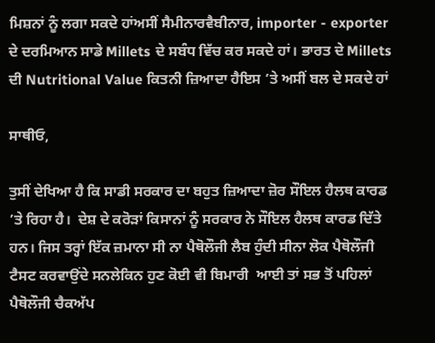ਮਿਸ਼ਨਾਂ ਨੂੰ ਲਗਾ ਸਕਦੇ ਹਾਂਅਸੀਂ ਸੈਮੀਨਾਰਵੈਬੀਨਾਰ, importer - exporter ਦੇ ਦਰਮਿਆਨ ਸਾਡੇ Millets ਦੇ ਸਬੰਧ ਵਿੱਚ ਕਰ ਸਕਦੇ ਹਾਂ। ਭਾਰਤ ਦੇ Millets ਦੀ Nutritional Value ਕਿਤਨੀ ਜ਼ਿਆਦਾ ਹੈਇਸ ’ਤੇ ਅਸੀਂ ਬਲ ਦੇ ਸਕਦੇ ਹਾਂ

ਸਾਥੀਓ,

ਤੁਸੀਂ ਦੇਖਿਆ ਹੈ ਕਿ ਸਾਡੀ ਸਰਕਾਰ ਦਾ ਬਹੁਤ ਜ਼ਿਆਦਾ ਜ਼ੋਰ ਸੌਇਲ ਹੈਲਥ ਕਾਰਡ ’ਤੇ ਰਿਹਾ ਹੈ।  ਦੇਸ਼ ਦੇ ਕਰੋੜਾਂ ਕਿਸਾਨਾਂ ਨੂੰ ਸਰਕਾਰ ਨੇ ਸੌਇਲ ਹੈਲਥ ਕਾਰਡ ਦਿੱਤੇ ਹਨ। ਜਿਸ ਤਰ੍ਹਾਂ ਇੱਕ ਜ਼ਮਾਨਾ ਸੀ ਨਾ ਪੈਥੋਲੌਜੀ ਲੈਬ ਹੁੰਦੀ ਸੀਨਾ ਲੋਕ ਪੈਥੋਲੌਜੀ ਟੈਸਟ ਕਰਵਾਉਂਦੇ ਸਨਲੇਕਿਨ ਹੁਣ ਕੋਈ ਵੀ ਬਿਮਾਰੀ  ਆਈ ਤਾਂ ਸਭ ਤੋਂ ਪਹਿਲਾਂ ਪੈਥੋਲੌਜੀ ਚੈਕਅੱਪ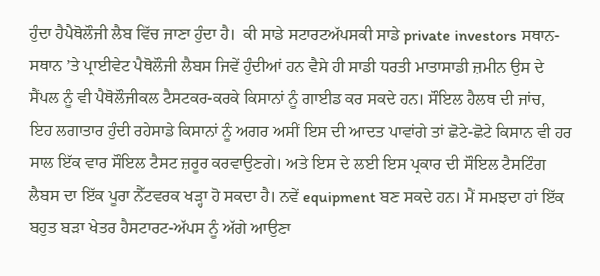ਹੁੰਦਾ ਹੈਪੈਥੋਲੌਜੀ ਲੈਬ ਵਿੱਚ ਜਾਣਾ ਹੁੰਦਾ ਹੈ।  ਕੀ ਸਾਡੇ ਸਟਾਰਟਅੱਪਸਕੀ ਸਾਡੇ private investors ਸਥਾਨ-ਸਥਾਨ ’ਤੇ ਪ੍ਰਾਈਵੇਟ ਪੈਥੋਲੌਜੀ ਲੈਬਸ ਜਿਵੇਂ ਹੁੰਦੀਆਂ ਹਨ ਵੈਸੇ ਹੀ ਸਾਡੀ ਧਰਤੀ ਮਾਤਾਸਾਡੀ ਜ਼ਮੀਨ ਉਸ ਦੇ ਸੈਂਪਲ ਨੂੰ ਵੀ ਪੈਥੋਲੌਜੀਕਲ ਟੈਸਟਕਰ-ਕਰਕੇ ਕਿਸਾਨਾਂ ਨੂੰ ਗਾਈਡ ਕਰ ਸਕਦੇ ਹਨ। ਸੌਇਲ ਹੈਲਥ ਦੀ ਜਾਂਚ,  ਇਹ ਲਗਾਤਾਰ ਹੁੰਦੀ ਰਹੇਸਾਡੇ ਕਿਸਾਨਾਂ ਨੂੰ ਅਗਰ ਅਸੀਂ ਇਸ ਦੀ ਆਦਤ ਪਾਵਾਂਗੇ ਤਾਂ ਛੋਟੇ-ਛੋਟੇ ਕਿਸਾਨ ਵੀ ਹਰ ਸਾਲ ਇੱਕ ਵਾਰ ਸੌਇਲ ਟੈਸਟ ਜ਼ਰੂਰ ਕਰਵਾਉਣਗੇ। ਅਤੇ ਇਸ ਦੇ ਲਈ ਇਸ ਪ੍ਰਕਾਰ ਦੀ ਸੌਇਲ ਟੈਸਟਿੰਗ ਲੈਬਸ ਦਾ ਇੱਕ ਪੂਰਾ ਨੈੱਟਵਰਕ ਖੜ੍ਹਾ ਹੋ ਸਕਦਾ ਹੈ। ਨਵੇਂ equipment ਬਣ ਸਕਦੇ ਹਨ। ਮੈਂ ਸਮਝਦਾ ਹਾਂ ਇੱਕ ਬਹੁਤ ਬੜਾ ਖੇਤਰ ਹੈਸਟਾਰਟ-ਅੱਪਸ ਨੂੰ ਅੱਗੇ ਆਉਣਾ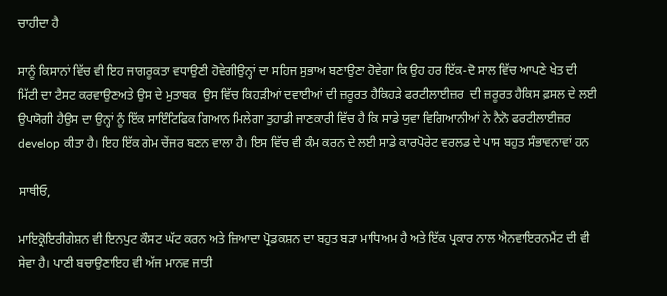ਚਾਹੀਦਾ ਹੈ

ਸਾਨੂੰ ਕਿਸਾਨਾਂ ਵਿੱਚ ਵੀ ਇਹ ਜਾਗਰੂਕਤਾ ਵਧਾਉਣੀ ਹੋਵੇਗੀਉਨ੍ਹਾਂ ਦਾ ਸਹਿਜ ਸੁਭਾਅ ਬਣਾਉਣਾ ਹੋਵੇਗਾ ਕਿ ਉਹ ਹਰ ਇੱਕ-ਦੋ ਸਾਲ ਵਿੱਚ ਆਪਣੇ ਖੇਤ ਦੀ ਮਿੱਟੀ ਦਾ ਟੈਸਟ ਕਰਵਾਉਣਅਤੇ ਉਸ ਦੇ ਮੁਤਾਬਕ  ਉਸ ਵਿੱਚ ਕਿਹੜੀਆਂ ਦਵਾਈਆਂ ਦੀ ਜ਼ਰੂਰਤ ਹੈਕਿਹੜੇ ਫਰਟੀਲਾਈਜ਼ਰ  ਦੀ ਜ਼ਰੂਰਤ ਹੈਕਿਸ ਫ਼ਸਲ ਦੇ ਲਈ ਉਪਯੋਗੀ ਹੈਉਸ ਦਾ ਉਨ੍ਹਾਂ ਨੂੰ ਇੱਕ ਸਾਇੰਟਿਫਿਕ ਗਿਆਨ ਮਿਲੇਗਾ ਤੁਹਾਡੀ ਜਾਣਕਾਰੀ ਵਿੱਚ ਹੈ ਕਿ ਸਾਡੇ ਯੁਵਾ ਵਿਗਿਆਨੀਆਂ ਨੇ ਨੈਨੋ ਫਰਟੀਲਾਈਜ਼ਰ develop ਕੀਤਾ ਹੈ। ਇਹ ਇੱਕ ਗੇਮ ਚੇਂਜਰ ਬਣਨ ਵਾਲਾ ਹੈ। ਇਸ ਵਿੱਚ ਵੀ ਕੰਮ ਕਰਨ ਦੇ ਲਈ ਸਾਡੇ ਕਾਰਪੋਰੇਟ ਵਰਲਡ ਦੇ ਪਾਸ ਬਹੁਤ ਸੰਭਾਵਨਾਵਾਂ ਹਨ

ਸਾਥੀਓ,

ਮਾਇਕ੍ਰੋਇਰੀਗੇਸ਼ਨ ਵੀ ਇਨਪੁਟ ਕੌਸਟ ਘੱਟ ਕਰਨ ਅਤੇ ਜ਼ਿਆਦਾ ਪ੍ਰੋਡਕਸ਼ਨ ਦਾ ਬਹੁਤ ਬੜਾ ਮਾਧਿਅਮ ਹੈ ਅਤੇ ਇੱਕ ਪ੍ਰਕਾਰ ਨਾਲ ਐਨਵਾਇਰਨਮੈਂਟ ਦੀ ਵੀ ਸੇਵਾ ਹੈ। ਪਾਣੀ ਬਚਾਉਣਾਇਹ ਵੀ ਅੱਜ ਮਾਨਵ ਜਾਤੀ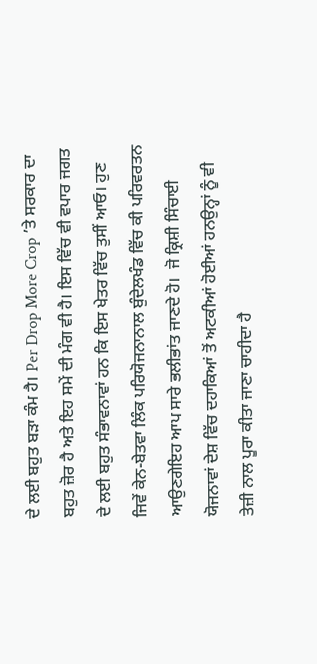ਦੇ ਲਈ ਬਹੁਤ ਬੜਾ ਕੰਮ ਹੈ। Per Drop More Crop ’ਤੇ ਸਰਕਾਰ ਦਾ ਬਹੁਤ ਜ਼ੋਰ ਹੈ ਅਤੇ ਇਹ ਸਮੇਂ ਦੀ ਮੰਗ ਵੀ ਹੈ। ਇਸ ਵਿੱਚ ਵੀ ਵਪਾਰ ਜਗਤ ਦੇ ਲਈ ਬਹੁਤ ਸੰਭਾਵਨਾਵਾਂ ਹਨ ਕਿ ਇਸ ਖੇਤਰ ਵਿੱਚ ਤੁਸੀਂ ਆਓ। ਹੁਣ ਜਿਵੇਂ ਕੇਨ-ਬੇਤਵਾ ਲਿੰਕ ਪਰਿਯੋਜਨਾਨਾਲ ਬੁੰਦੇਲਖੰਡ ਵਿੱਚ ਕੀ ਪਰਿਵਰਤਨ ਆਉਣਗੇਇਹ ਆਪ ਸਾਰੇ ਭਲੀਭਾਂਤ ਜਾਣਦੇ ਹੋ।  ਜੋ ਕ੍ਰਿਸ਼ੀ ਸਿੰਚਾਈ ਯੋਜਨਾਵਾਂ ਦੇਸ਼ ਵਿੱਚ ਦਹਾਕਿਆਂ ਤੋਂ ਅਟਕੀਆਂ ਹੋਈਆਂ ਹਨਉਨ੍ਹਾਂ ਨੂੰ ਵੀ ਤੇਜ਼ੀ ਨਾਲ ਪੂਰਾ ਕੀਤਾ ਜਾਣਾ ਚਾਹੀਦਾ ਹੈ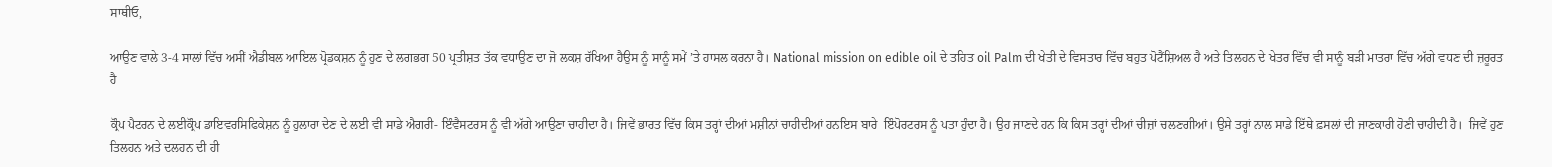ਸਾਥੀਓ,

ਆਉਣ ਵਾਲੇ 3-4 ਸਾਲਾਂ ਵਿੱਚ ਅਸੀਂ ਐਡੀਬਲ ਆਇਲ ਪ੍ਰੋਡਕਸ਼ਨ ਨੂੰ ਹੁਣ ਦੇ ਲਗਭਗ 50 ਪ੍ਰਤੀਸ਼ਤ ਤੱਕ ਵਧਾਉਣ ਦਾ ਜੋ ਲਕਸ਼ ਰੱਖਿਆ ਹੈਉਸ ਨੂੰ ਸਾਨੂੰ ਸਮੇਂ ’ਤੇ ਹਾਸਲ ਕਰਨਾ ਹੈ। National mission on edible oil ਦੇ ਤਹਿਤ oil Palm ਦੀ ਖੇਤੀ ਦੇ ਵਿਸਤਾਰ ਵਿੱਚ ਬਹੁਤ ਪੋਟੈਂਸ਼ਿਅਲ ਹੈ ਅਤੇ ਤਿਲਹਨ ਦੇ ਖੇਤਰ ਵਿੱਚ ਵੀ ਸਾਨੂੰ ਬੜੀ ਮਾਤਰਾ ਵਿੱਚ ਅੱਗੇ ਵਧਣ ਦੀ ਜ਼ਰੂਰਤ ਹੈ

ਕ੍ਰੌਪ ਪੈਟਰਨ ਦੇ ਲਈਕ੍ਰੌਪ ਡਾਇਵਰਸਿਫਿਕੇਸ਼ਨ ਨੂੰ ਹੁਲਾਰਾ ਦੇਣ ਦੇ ਲਈ ਵੀ ਸਾਡੇ ਐਗਰੀ- ਇੰਵੈਸਟਰਸ ਨੂੰ ਵੀ ਅੱਗੇ ਆਉਣਾ ਚਾਹੀਦਾ ਹੈ। ਜਿਵੇਂ ਭਾਰਤ ਵਿੱਚ ਕਿਸ ਤਰ੍ਹਾਂ ਦੀਆਂ ਮਸ਼ੀਨਾਂ ਚਾਹੀਦੀਆਂ ਹਨਇਸ ਬਾਰੇ  ਇੰਪੋਰਟਰਸ ਨੂੰ ਪਤਾ ਹੁੰਦਾ ਹੈ। ਉਹ ਜਾਣਦੇ ਹਨ ਕਿ ਕਿਸ ਤਰ੍ਹਾਂ ਦੀਆਂ ਚੀਜ਼ਾਂ ਚਲਣਗੀਆਂ। ਉਸੇ ਤਰ੍ਹਾਂ ਨਾਲ ਸਾਡੇ ਇੱਥੇ ਫ਼ਸਲਾਂ ਦੀ ਜਾਣਕਾਰੀ ਹੋਣੀ ਚਾਹੀਦੀ ਹੈ।  ਜਿਵੇਂ ਹੁਣ ਤਿਲਹਨ ਅਤੇ ਦਲਹਨ ਦੀ ਹੀ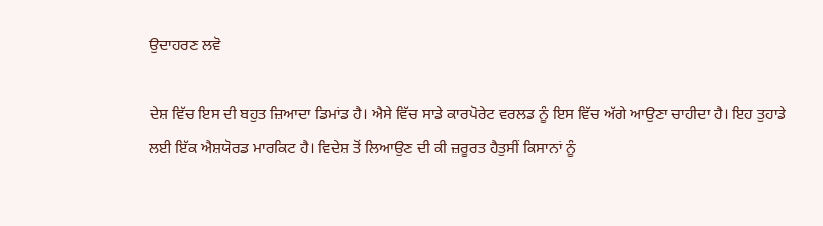ਉਦਾਹਰਣ ਲਵੋ

ਦੇਸ਼ ਵਿੱਚ ਇਸ ਦੀ ਬਹੁਤ ਜ਼ਿਆਦਾ ਡਿਮਾਂਡ ਹੈ। ਐਸੇ ਵਿੱਚ ਸਾਡੇ ਕਾਰਪੋਰੇਟ ਵਰਲਡ ਨੂੰ ਇਸ ਵਿੱਚ ਅੱਗੇ ਆਉਣਾ ਚਾਹੀਦਾ ਹੈ। ਇਹ ਤੁਹਾਡੇ ਲਈ ਇੱਕ ਐਸ਼ਯੋਰਡ ਮਾਰਕਿਟ ਹੈ। ਵਿਦੇਸ਼ ਤੋਂ ਲਿਆਉਣ ਦੀ ਕੀ ਜ਼ਰੂਰਤ ਹੈਤੁਸੀਂ ਕਿਸਾਨਾਂ ਨੂੰ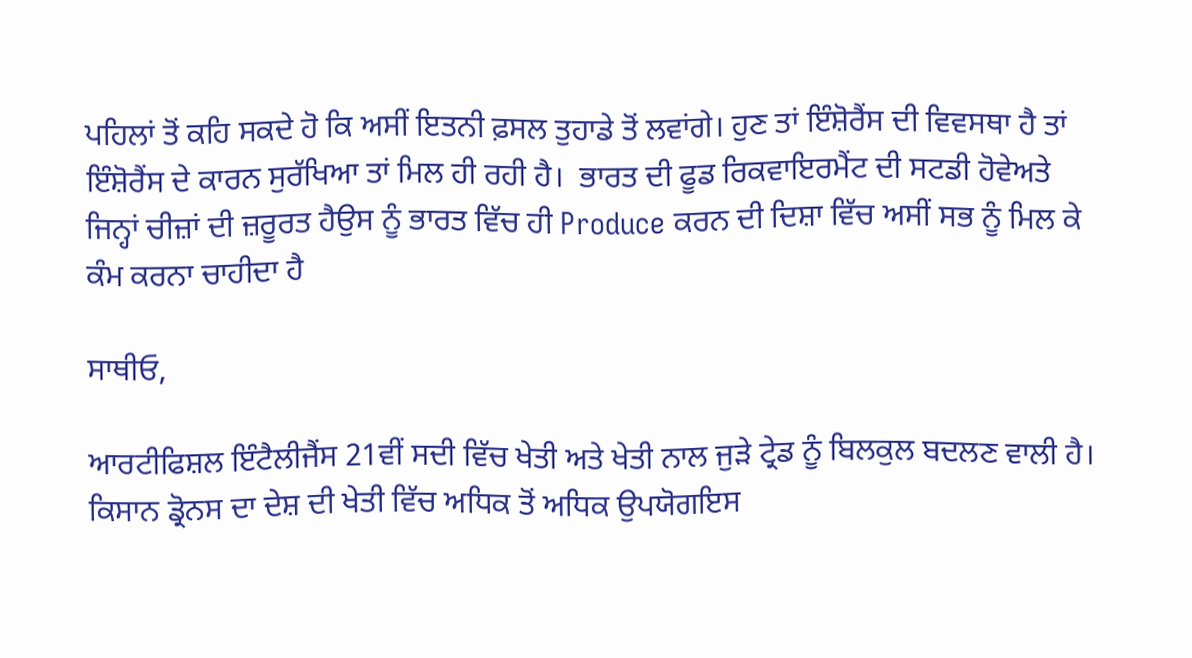ਪਹਿਲਾਂ ਤੋਂ ਕਹਿ ਸਕਦੇ ਹੋ ਕਿ ਅਸੀਂ ਇਤਨੀ ਫ਼ਸਲ ਤੁਹਾਡੇ ਤੋਂ ਲਵਾਂਗੇ। ਹੁਣ ਤਾਂ ਇੰਸ਼ੋਰੈਂਸ ਦੀ ਵਿਵਸਥਾ ਹੈ ਤਾਂ ਇੰਸ਼ੋਰੈਂਸ ਦੇ ਕਾਰਨ ਸੁਰੱਖਿਆ ਤਾਂ ਮਿਲ ਹੀ ਰਹੀ ਹੈ।  ਭਾਰਤ ਦੀ ਫੂਡ ਰਿਕਵਾਇਰਮੈਂਟ ਦੀ ਸਟਡੀ ਹੋਵੇਅਤੇ ਜਿਨ੍ਹਾਂ ਚੀਜ਼ਾਂ ਦੀ ਜ਼ਰੂਰਤ ਹੈਉਸ ਨੂੰ ਭਾਰਤ ਵਿੱਚ ਹੀ Produce ਕਰਨ ਦੀ ਦਿਸ਼ਾ ਵਿੱਚ ਅਸੀਂ ਸਭ ਨੂੰ ਮਿਲ ਕੇ ਕੰਮ ਕਰਨਾ ਚਾਹੀਦਾ ਹੈ

ਸਾਥੀਓ,

ਆਰਟੀਫਿਸ਼ਲ ਇੰਟੈਲੀਜੈਂਸ 21ਵੀਂ ਸਦੀ ਵਿੱਚ ਖੇਤੀ ਅਤੇ ਖੇਤੀ ਨਾਲ ਜੁੜੇ ਟ੍ਰੇਡ ਨੂੰ ਬਿਲਕੁਲ ਬਦਲਣ ਵਾਲੀ ਹੈ। ਕਿਸਾਨ ਡ੍ਰੋਨਸ ਦਾ ਦੇਸ਼ ਦੀ ਖੇਤੀ ਵਿੱਚ ਅਧਿਕ ਤੋਂ ਅਧਿਕ ਉਪਯੋਗਇਸ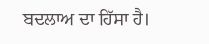ਬਦਲਾਅ ਦਾ ਹਿੱਸਾ ਹੈ।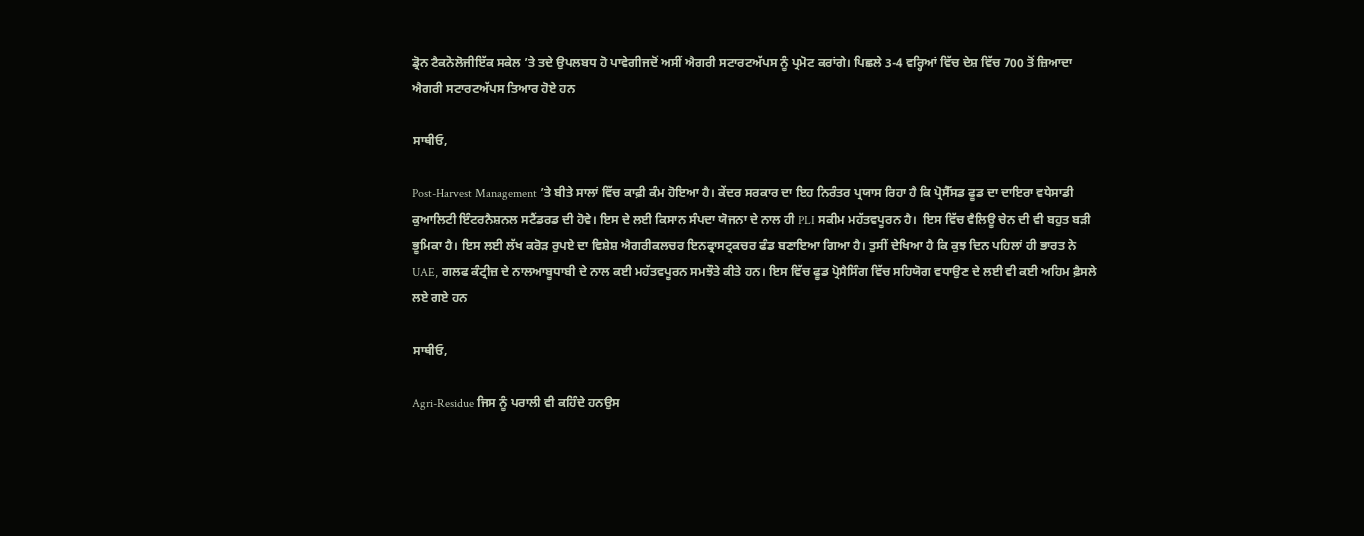ਡ੍ਰੋਨ ਟੈਕਨੋਲੋਜੀਇੱਕ ਸਕੇਲ ’ਤੇ ਤਦੇ ਉਪਲਬਧ ਹੋ ਪਾਵੇਗੀਜਦੋਂ ਅਸੀਂ ਐਗਰੀ ਸਟਾਰਟਅੱਪਸ ਨੂੰ ਪ੍ਰਮੋਟ ਕਰਾਂਗੇ। ਪਿਛਲੇ 3-4 ਵਰ੍ਹਿਆਂ ਵਿੱਚ ਦੇਸ਼ ਵਿੱਚ 700 ਤੋਂ ਜ਼ਿਆਦਾ ਐਗਰੀ ਸਟਾਰਟਅੱਪਸ ਤਿਆਰ ਹੋਏ ਹਨ

ਸਾਥੀਓ,

Post-Harvest Management ’ਤੇ ਬੀਤੇ ਸਾਲਾਂ ਵਿੱਚ ਕਾਫ਼ੀ ਕੰਮ ਹੋਇਆ ਹੈ। ਕੇਂਦਰ ਸਰਕਾਰ ਦਾ ਇਹ ਨਿਰੰਤਰ ਪ੍ਰਯਾਸ ਰਿਹਾ ਹੈ ਕਿ ਪ੍ਰੋਸੈੱਸਡ ਫੂਡ ਦਾ ਦਾਇਰਾ ਵਧੇਸਾਡੀ ਕੁਆਲਿਟੀ ਇੰਟਰਨੈਸ਼ਨਲ ਸਟੈਂਡਰਡ ਦੀ ਹੋਵੇ। ਇਸ ਦੇ ਲਈ ਕਿਸਾਨ ਸੰਪਦਾ ਯੋਜਨਾ ਦੇ ਨਾਲ ਹੀ PLI ਸਕੀਮ ਮਹੱਤਵਪੂਰਨ ਹੈ।  ਇਸ ਵਿੱਚ ਵੈਲਿਊ ਚੇਨ ਦੀ ਵੀ ਬਹੁਤ ਬੜੀ ਭੂਮਿਕਾ ਹੈ। ਇਸ ਲਈ ਲੱਖ ਕਰੋੜ ਰੁਪਏ ਦਾ ਵਿਸ਼ੇਸ਼ ਐਗਰੀਕਲਚਰ ਇਨਫ੍ਰਾਸਟ੍ਰਕਚਰ ਫੰਡ ਬਣਾਇਆ ਗਿਆ ਹੈ। ਤੁਸੀਂ ਦੇਖਿਆ ਹੈ ਕਿ ਕੁਝ ਦਿਨ ਪਹਿਲਾਂ ਹੀ ਭਾਰਤ ਨੇ UAE, ਗਲਫ ਕੰਟ੍ਰੀਜ਼ ਦੇ ਨਾਲਆਬੂਧਾਬੀ ਦੇ ਨਾਲ ਕਈ ਮਹੱਤਵਪੂਰਨ ਸਮਝੌਤੇ ਕੀਤੇ ਹਨ। ਇਸ ਵਿੱਚ ਫੂਡ ਪ੍ਰੋਸੈਸਿੰਗ ਵਿੱਚ ਸਹਿਯੋਗ ਵਧਾਉਣ ਦੇ ਲਈ ਵੀ ਕਈ ਅਹਿਮ ਫ਼ੈਸਲੇ ਲਏ ਗਏ ਹਨ

ਸਾਥੀਓ,

Agri-Residue ਜਿਸ ਨੂੰ ਪਰਾਲੀ ਵੀ ਕਹਿੰਦੇ ਹਨਉਸ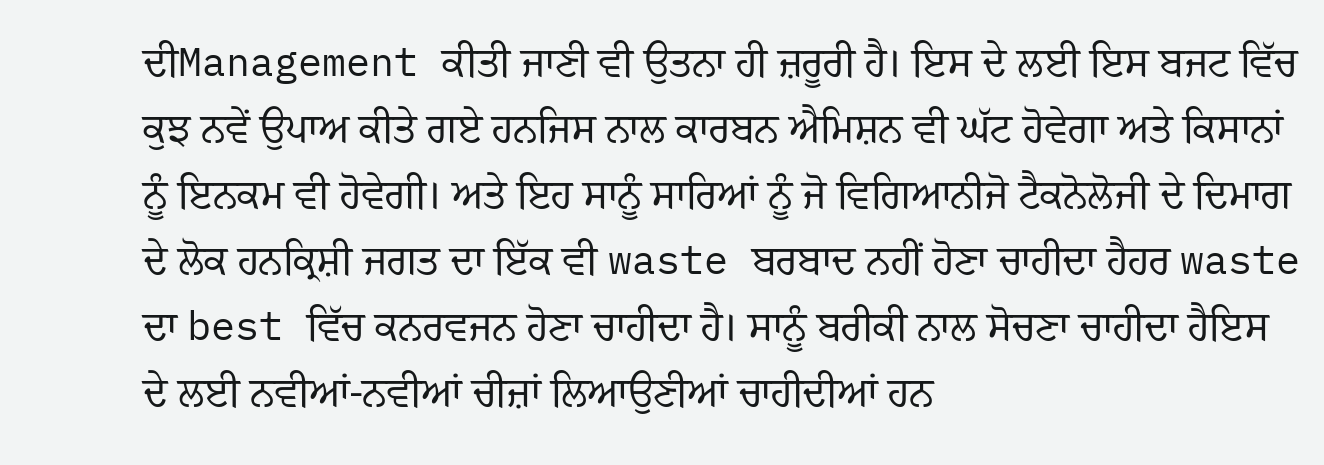ਦੀManagement ਕੀਤੀ ਜਾਣੀ ਵੀ ਉਤਨਾ ਹੀ ਜ਼ਰੂਰੀ ਹੈ। ਇਸ ਦੇ ਲਈ ਇਸ ਬਜਟ ਵਿੱਚ ਕੁਝ ਨਵੇਂ ਉਪਾਅ ਕੀਤੇ ਗਏ ਹਨਜਿਸ ਨਾਲ ਕਾਰਬਨ ਐਮਿਸ਼ਨ ਵੀ ਘੱਟ ਹੋਵੇਗਾ ਅਤੇ ਕਿਸਾਨਾਂ ਨੂੰ ਇਨਕਮ ਵੀ ਹੋਵੇਗੀ। ਅਤੇ ਇਹ ਸਾਨੂੰ ਸਾਰਿਆਂ ਨੂੰ ਜੋ ਵਿਗਿਆਨੀਜੋ ਟੈਕਨੋਲੋਜੀ ਦੇ ਦਿਮਾਗ ਦੇ ਲੋਕ ਹਨਕ੍ਰਿਸ਼ੀ ਜਗਤ ਦਾ ਇੱਕ ਵੀ waste ਬਰਬਾਦ ਨਹੀਂ ਹੋਣਾ ਚਾਹੀਦਾ ਹੈਹਰ waste ਦਾ best ਵਿੱਚ ਕਨਰਵਜਨ ਹੋਣਾ ਚਾਹੀਦਾ ਹੈ। ਸਾਨੂੰ ਬਰੀਕੀ ਨਾਲ ਸੋਚਣਾ ਚਾਹੀਦਾ ਹੈਇਸ ਦੇ ਲਈ ਨਵੀਆਂ-ਨਵੀਆਂ ਚੀਜ਼ਾਂ ਲਿਆਉਣੀਆਂ ਚਾਹੀਦੀਆਂ ਹਨ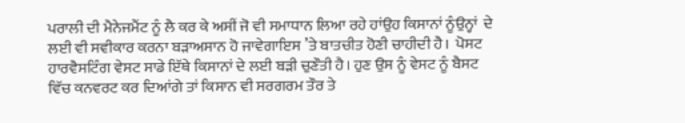ਪਰਾਲੀ ਦੀ ਮੈਨੇਜਮੈਂਟ ਨੂੰ ਲੈ ਕਰ ਕੇ ਅਸੀਂ ਜੋ ਵੀ ਸਮਾਧਾਨ ਲਿਆ ਰਹੇ ਹਾਂਉਹ ਕਿਸਾਨਾਂ ਨੂੰਉਨ੍ਹਾਂ  ਦੇ ਲਈ ਵੀ ਸਵੀਕਾਰ ਕਰਨਾ ਬੜਾਅਸਾਨ ਹੋ ਜਾਵੇਗਾਇਸ ’ਤੇ ਬਾਤਚੀਤ ਹੋਣੀ ਚਾਹੀਦੀ ਹੈ।  ਪੋਸਟ ਹਾਰਵੈਸਟਿੰਗ ਵੇਸਟ ਸਾਡੇ ਇੱਥੇ ਕਿਸਾਨਾਂ ਦੇ ਲਈ ਬੜੀ ਚੁਣੌਤੀ ਹੈ। ਹੁਣ ਉਸ ਨੂੰ ਵੇਸਟ ਨੂੰ ਬੈਸਟ ਵਿੱਚ ਕਨਵਰਟ ਕਰ ਦਿਆਂਗੇ ਤਾਂ ਕਿਸਾਨ ਵੀ ਸਰਗਰਮ ਤੌਰ ਤੇ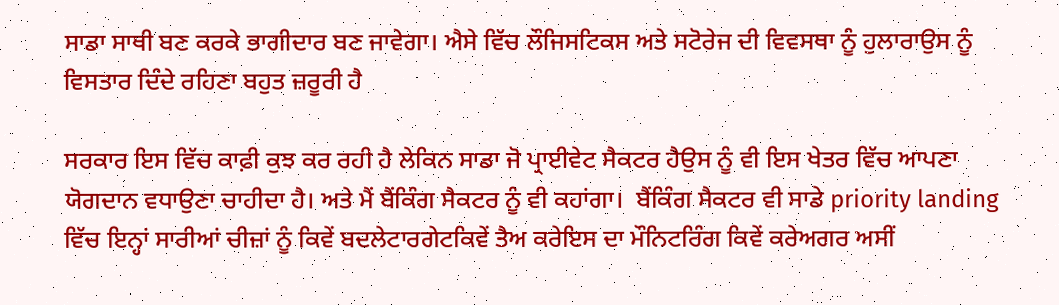ਸਾਡਾ ਸਾਥੀ ਬਣ ਕਰਕੇ ਭਾਗੀਦਾਰ ਬਣ ਜਾਵੇਗਾ। ਐਸੇ ਵਿੱਚ ਲੌਜਿਸਟਿਕਸ ਅਤੇ ਸਟੋਰੇਜ ਦੀ ਵਿਵਸਥਾ ਨੂੰ ਹੁਲਾਰਾਉਸ ਨੂੰ ਵਿਸਤਾਰ ਦਿੰਦੇ ਰਹਿਣਾ ਬਹੁਤ ਜ਼ਰੂਰੀ ਹੈ

ਸਰਕਾਰ ਇਸ ਵਿੱਚ ਕਾਫ਼ੀ ਕੁਝ ਕਰ ਰਹੀ ਹੈ ਲੇਕਿਨ ਸਾਡਾ ਜੋ ਪ੍ਰਾਈਵੇਟ ਸੈਕਟਰ ਹੈਉਸ ਨੂੰ ਵੀ ਇਸ ਖੇਤਰ ਵਿੱਚ ਆਪਣਾ ਯੋਗਦਾਨ ਵਧਾਉਣਾ ਚਾਹੀਦਾ ਹੈ। ਅਤੇ ਮੈਂ ਬੈਂਕਿੰਗ ਸੈਕਟਰ ਨੂੰ ਵੀ ਕਹਾਂਗਾ।  ਬੈਂਕਿੰਗ ਸੈਕਟਰ ਵੀ ਸਾਡੇ priority landing ਵਿੱਚ ਇਨ੍ਹਾਂ ਸਾਰੀਆਂ ਚੀਜ਼ਾਂ ਨੂੰ ਕਿਵੇਂ ਬਦਲੇਟਾਰਗੇਟਕਿਵੇਂ ਤੈਅ ਕਰੇਇਸ ਦਾ ਮੌਨਿਟਰਿੰਗ ਕਿਵੇਂ ਕਰੇਅਗਰ ਅਸੀਂ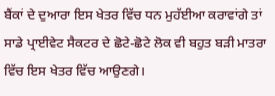ਬੈਂਕਾਂ ਦੇ ਦੁਆਰਾ ਇਸ ਖੇਤਰ ਵਿੱਚ ਧਨ ਮੁਹੱਈਆ ਕਰਾਵਾਂਗੇ ਤਾਂ ਸਾਡੇ ਪ੍ਰਾਈਵੇਟ ਸੈਕਟਰ ਦੇ ਛੋਟੇ-ਛੋਟੇ ਲੋਕ ਵੀ ਬਹੁਤ ਬੜੀ ਮਾਤਰਾ ਵਿੱਚ ਇਸ ਖੇਤਰ ਵਿੱਚ ਆਉਣਗੇ।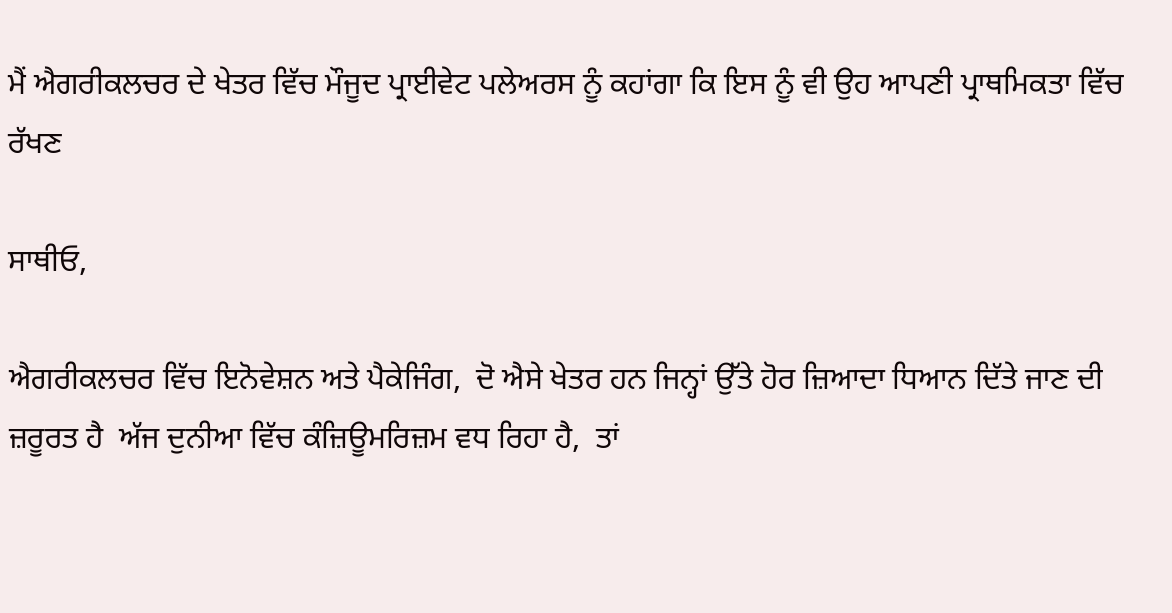ਮੈਂ ਐਗਰੀਕਲਚਰ ਦੇ ਖੇਤਰ ਵਿੱਚ ਮੌਜੂਦ ਪ੍ਰਾਈਵੇਟ ਪਲੇਅਰਸ ਨੂੰ ਕਹਾਂਗਾ ਕਿ ਇਸ ਨੂੰ ਵੀ ਉਹ ਆਪਣੀ ਪ੍ਰਾਥਮਿਕਤਾ ਵਿੱਚ ਰੱਖਣ

ਸਾਥੀਓ,

ਐਗਰੀਕਲਚਰ ਵਿੱਚ ਇਨੋਵੇਸ਼ਨ ਅਤੇ ਪੈਕੇਜਿੰਗ,  ਦੋ ਐਸੇ ਖੇਤਰ ਹਨ ਜਿਨ੍ਹਾਂ ਉੱਤੇ ਹੋਰ ਜ਼ਿਆਦਾ ਧਿਆਨ ਦਿੱਤੇ ਜਾਣ ਦੀ ਜ਼ਰੂਰਤ ਹੈ  ਅੱਜ ਦੁਨੀਆ ਵਿੱਚ ਕੰਜ਼ਿਊਮਰਿਜ਼ਮ ਵਧ ਰਿਹਾ ਹੈ,  ਤਾਂ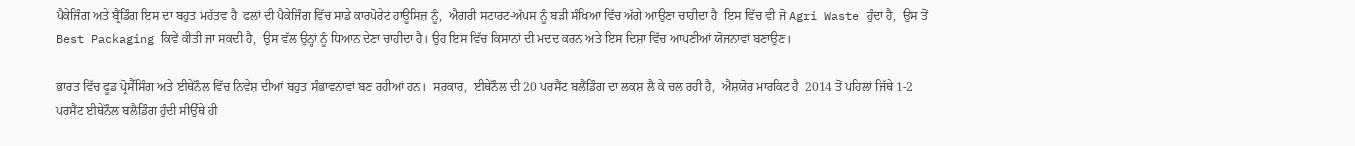ਪੈਕੇਜਿੰਗ ਅਤੇ ਬ੍ਰੈਂਡਿੰਗ ਇਸ ਦਾ ਬਹੁਤ ਮਹੱਤਵ ਹੈ  ਫਲਾਂ ਦੀ ਪੈਕੇਜਿੰਗ ਵਿੱਚ ਸਾਡੇ ਕਾਰਪੋਰੇਟ ਹਾਊਸਿਜ਼ ਨੂੰ,  ਐਗਰੀ ਸਟਾਰਟ-ਅੱਪਸ ਨੂੰ ਬੜੀ ਸੰਖਿਆ ਵਿੱਚ ਅੱਗੇ ਆਉਣਾ ਚਾਹੀਦਾ ਹੈ  ਇਸ ਵਿੱਚ ਵੀ ਜੋ Agri Waste ਹੁੰਦਾ ਹੈ,  ਉਸ ਤੋਂ Best Packaging ਕਿਵੇਂ ਕੀਤੀ ਜਾ ਸਕਦੀ ਹੈ,  ਉਸ ਵੱਲ ਉਨ੍ਹਾਂ ਨੂੰ ਧਿਆਨ ਦੇਣਾ ਚਾਹੀਦਾ ਹੈ। ਉਹ ਇਸ ਵਿੱਚ ਕਿਸਾਨਾਂ ਦੀ ਮਦਦ ਕਰਨ ਅਤੇ ਇਸ ਦਿਸ਼ਾ ਵਿੱਚ ਆਪਣੀਆਂ ਯੋਜਨਾਵਾਂ ਬਣਾਉਣ।

ਭਾਰਤ ਵਿੱਚ ਫੂਡ ਪ੍ਰੋਸੈੱਸਿੰਗ ਅਤੇ ਈਥੇਨੌਲ ਵਿੱਚ ਨਿਵੇਸ਼ ਦੀਆਂ ਬਹੁਤ ਸੰਭਾਵਨਾਵਾਂ ਬਣ ਰਹੀਆਂ ਹਨ।  ਸਰਕਾਰ,  ਈਥੇਨੌਲ ਦੀ 20 ਪਰਸੈਂਟ ਬਲੈਂਡਿੰਗ ਦਾ ਲਕਸ਼ ਲੈ ਕੇ ਚਲ ਰਹੀ ਹੈ,  ਐਸ਼ਯੋਰ ਮਾਰਕਿਟ ਹੈ  2014 ਤੋਂ ਪਹਿਲਾਂ ਜਿੱਥੇ 1-2 ਪਰਸੈਂਟ ਈਥੇਨੌਲ ਬਲੈਡਿੰਗ ਹੁੰਦੀ ਸੀਉੱਥੇ ਹੀ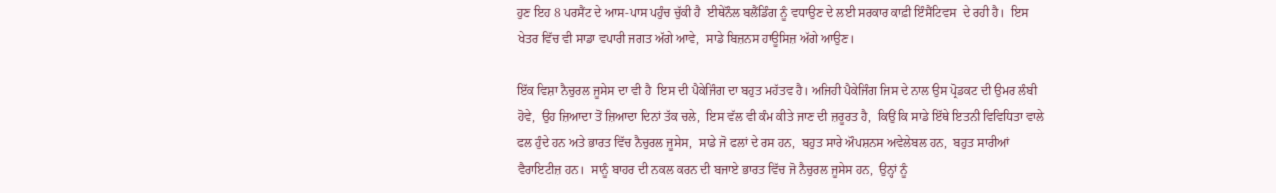ਹੁਣ ਇਹ 8 ਪਰਸੈਂਟ ਦੇ ਆਸ-ਪਾਸ ਪਹੁੰਚ ਚੁੱਕੀ ਹੈ  ਈਥੇਨੌਲ ਬਲੈਂਡਿੰਗ ਨੂੰ ਵਧਾਉਣ ਦੇ ਲਈ ਸਰਕਾਰ ਕਾਫ਼ੀ ਇੰਸੈਂਟਿਵਸ  ਦੇ ਰਹੀ ਹੈ।  ਇਸ ਖੇਤਰ ਵਿੱਚ ਵੀ ਸਾਡਾ ਵਪਾਰੀ ਜਗਤ ਅੱਗੇ ਆਵੇ,  ਸਾਡੇ ਬਿਜ਼ਨਸ ਹਾਊਸਿਜ਼ ਅੱਗੇ ਆਉਣ।

ਇੱਕ ਵਿਸ਼ਾ ਨੈਚੁਰਲ ਜੂਸੇਸ ਦਾ ਵੀ ਹੈ  ਇਸ ਦੀ ਪੈਕੇਜਿੰਗ ਦਾ ਬਹੁਤ ਮਹੱਤਵ ਹੈ। ਅਜਿਹੀ ਪੈਕੇਜਿੰਗ ਜਿਸ ਦੇ ਨਾਲ ਉਸ ਪ੍ਰੋਡਕਟ ਦੀ ਉਮਰ ਲੰਬੀ ਹੋਵੇ,  ਉਹ ਜ਼ਿਆਦਾ ਤੋਂ ਜ਼ਿਆਦਾ ਦਿਨਾਂ ਤੱਕ ਚਲੇ,  ਇਸ ਵੱਲ ਵੀ ਕੰਮ ਕੀਤੇ ਜਾਣ ਦੀ ਜ਼ਰੂਰਤ ਹੈ,  ਕਿਉਂ ਕਿ ਸਾਡੇ ਇੱਥੇ ਇਤਨੀ ਵਿਵਿਧਿਤਾ ਵਾਲੇ ਫਲ ਹੁੰਦੇ ਹਨ ਅਤੇ ਭਾਰਤ ਵਿੱਚ ਨੈਚੁਰਲ ਜੂਸੇਸ,  ਸਾਡੇ ਜੋ ਫਲਾਂ ਦੇ ਰਸ ਹਨ,  ਬਹੁਤ ਸਾਰੇ ਔਪਸ਼ਨਸ ਅਵੇਲੇਬਲ ਹਨ,  ਬਹੁਤ ਸਾਰੀਆਂ ਵੈਰਾਇਟੀਜ਼ ਹਨ।  ਸਾਨੂੰ ਬਾਹਰ ਦੀ ਨਕਲ ਕਰਨ ਦੀ ਬਜਾਏ ਭਾਰਤ ਵਿੱਚ ਜੋ ਨੈਚੁਰਲ ਜੂਸੇਸ ਹਨ,  ਉਨ੍ਹਾਂ ਨੂੰ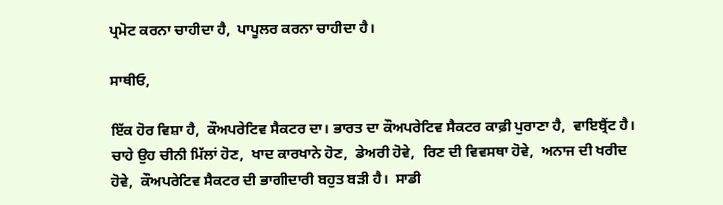ਪ੍ਰਮੋਟ ਕਰਨਾ ਚਾਹੀਦਾ ਹੈ,  ਪਾਪੂਲਰ ਕਰਨਾ ਚਾਹੀਦਾ ਹੈ।

ਸਾਥੀਓ,

ਇੱਕ ਹੋਰ ਵਿਸ਼ਾ ਹੈ,  ਕੌਅਪਰੇਟਿਵ ਸੈਕਟਰ ਦਾ। ਭਾਰਤ ਦਾ ਕੌਅਪਰੇਟਿਵ ਸੈਕਟਰ ਕਾਫ਼ੀ ਪੁਰਾਣਾ ਹੈ,  ਵਾਇਬ੍ਰੈਂਟ ਹੈ। ਚਾਹੇ ਉਹ ਚੀਨੀ ਮਿੱਲਾਂ ਹੋਣ,  ਖਾਦ ਕਾਰਖਾਨੇ ਹੋਣ,  ਡੇਅਰੀ ਹੋਵੇ,  ਰਿਣ ਦੀ ਵਿਵਸਥਾ ਹੋਵੇ,  ਅਨਾਜ ਦੀ ਖਰੀਦ ਹੋਵੇ,  ਕੌਅਪਰੇਟਿਵ ਸੈਕਟਰ ਦੀ ਭਾਗੀਦਾਰੀ ਬਹੁਤ ਬੜੀ ਹੈ।  ਸਾਡੀ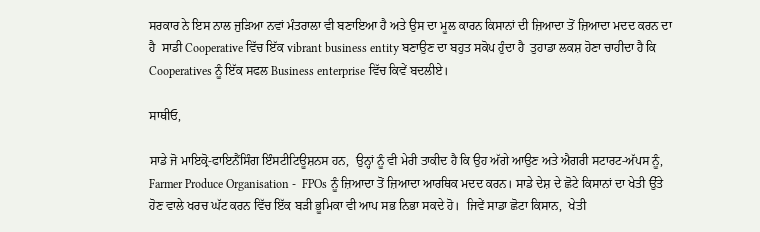ਸਰਕਾਰ ਨੇ ਇਸ ਨਾਲ ਜੁੜਿਆ ਨਵਾਂ ਮੰਤਰਾਲਾ ਵੀ ਬਣਾਇਆ ਹੈ ਅਤੇ ਉਸ ਦਾ ਮੂਲ ਕਾਰਨ ਕਿਸਾਨਾਂ ਦੀ ਜ਼ਿਆਦਾ ਤੋਂ ਜ਼ਿਆਦਾ ਮਦਦ ਕਰਨ ਦਾ ਹੈ  ਸਾਡੀ Cooperative ਵਿੱਚ ਇੱਕ vibrant business entity ਬਣਾਉਣ ਦਾ ਬਹੁਤ ਸਕੋਪ ਹੁੰਦਾ ਹੈ  ਤੁਹਾਡਾ ਲਕਸ਼ ਹੋਣਾ ਚਾਹੀਦਾ ਹੈ ਕਿ Cooperatives ਨੂੰ ਇੱਕ ਸਫਲ Business enterprise ਵਿੱਚ ਕਿਵੇਂ ਬਦਲੀਏ।

ਸਾਥੀਓ,

ਸਾਡੇ ਜੋ ਮਾਇਕ੍ਰੋ-ਫਾਇਨੈਂਸਿੰਗ ਇੰਸਟੀਟਿਊਸ਼ਨਸ ਹਨ,  ਉਨ੍ਹਾਂ ਨੂੰ ਵੀ ਮੇਰੀ ਤਾਕੀਦ ਹੈ ਕਿ ਉਹ ਅੱਗੇ ਆਉਣ ਅਤੇ ਐਗਰੀ ਸਟਾਰਟ-ਅੱਪਸ ਨੂੰ,  Farmer Produce Organisation -  FPOs ਨੂੰ ਜ਼ਿਆਦਾ ਤੋਂ ਜ਼ਿਆਦਾ ਆਰਥਿਕ ਮਦਦ ਕਰਨ। ਸਾਡੇ ਦੇਸ਼ ਦੇ ਛੋਟੇ ਕਿਸਾਨਾਂ ਦਾ ਖੇਤੀ ਉੱਤੇ ਹੋਣ ਵਾਲੇ ਖਰਚ ਘੱਟ ਕਰਨ ਵਿੱਚ ਇੱਕ ਬੜੀ ਭੂਮਿਕਾ ਵੀ ਆਪ ਸਭ ਨਿਭਾ ਸਕਦੇ ਹੋ।  ਜਿਵੇਂ ਸਾਡਾ ਛੋਟਾ ਕਿਸਾਨ,  ਖੇਤੀ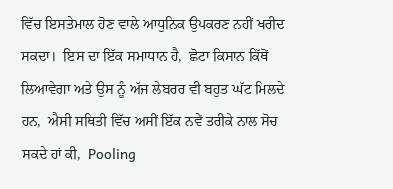ਵਿੱਚ ਇਸਤੇਮਾਲ ਹੋਣ ਵਾਲੇ ਆਧੁਨਿਕ ਉਪਕਰਣ ਨਹੀਂ ਖਰੀਦ ਸਕਦਾ।  ਇਸ ਦਾ ਇੱਕ ਸਮਾਧਾਨ ਹੈ,  ਛੋਟਾ ਕਿਸਾਨ ਕਿੱਥੋਂ ਲਿਆਵੇਗਾ ਅਤੇ ਉਸ ਨੂੰ ਅੱਜ ਲੇਬਰਰ ਵੀ ਬਹੁਤ ਘੱਟ ਮਿਲਦੇ ਹਨ,  ਐਸੀ ਸਥਿਤੀ ਵਿੱਚ ਅਸੀਂ ਇੱਕ ਨਵੇਂ ਤਰੀਕੇ ਨਾਲ ਸੋਚ ਸਕਦੇ ਹਾਂ ਕੀ,  Pooling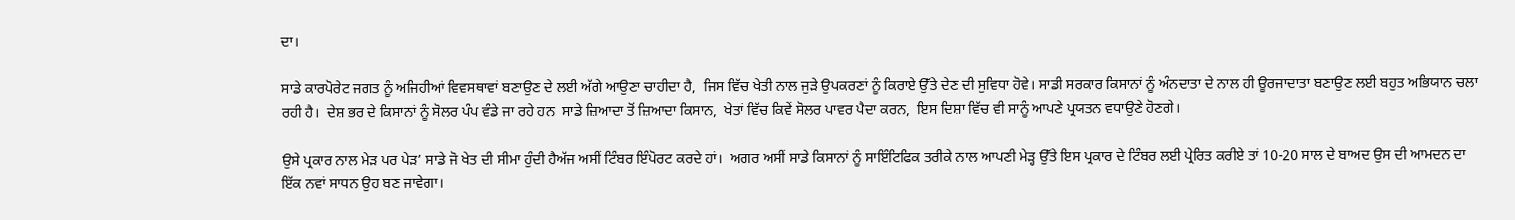ਦਾ।

ਸਾਡੇ ਕਾਰਪੋਰੇਟ ਜਗਤ ਨੂੰ ਅਜਿਹੀਆਂ ਵਿਵਸਥਾਵਾਂ ਬਣਾਉਣ ਦੇ ਲਈ ਅੱਗੇ ਆਉਣਾ ਚਾਹੀਦਾ ਹੈ,  ਜਿਸ ਵਿੱਚ ਖੇਤੀ ਨਾਲ ਜੁੜੇ ਉਪਕਰਣਾਂ ਨੂੰ ਕਿਰਾਏ ਉੱਤੇ ਦੇਣ ਦੀ ਸੁਵਿਧਾ ਹੋਵੇ। ਸਾਡੀ ਸਰਕਾਰ ਕਿਸਾਨਾਂ ਨੂੰ ਅੰਨਦਾਤਾ ਦੇ ਨਾਲ ਹੀ ਊਰਜਾਦਾਤਾ ਬਣਾਉਣ ਲਈ ਬਹੁਤ ਅਭਿਯਾਨ ਚਲਾ ਰਹੀ ਹੈ।  ਦੇਸ਼ ਭਰ ਦੇ ਕਿਸਾਨਾਂ ਨੂੰ ਸੋਲਰ ਪੰਪ ਵੰਡੇ ਜਾ ਰਹੇ ਹਨ  ਸਾਡੇ ਜ਼ਿਆਦਾ ਤੋਂ ਜ਼ਿਆਦਾ ਕਿਸਾਨ,  ਖੇਤਾਂ ਵਿੱਚ ਕਿਵੇਂ ਸੋਲਰ ਪਾਵਰ ਪੈਦਾ ਕਰਨ,  ਇਸ ਦਿਸ਼ਾ ਵਿੱਚ ਵੀ ਸਾਨੂੰ ਆਪਣੇ ਪ੍ਰਯਤਨ ਵਧਾਉਣੇ ਹੋਣਗੇ।

ਉਸੇ ਪ੍ਰਕਾਰ ਨਾਲ ਮੇੜ ਪਰ ਪੇੜ’ ਸਾਡੇ ਜੋ ਖੇਤ ਦੀ ਸੀਮਾ ਹੁੰਦੀ ਹੈਅੱਜ ਅਸੀਂ ਟਿੰਬਰ ਇੰਪੋਰਟ ਕਰਦੇ ਹਾਂ।  ਅਗਰ ਅਸੀਂ ਸਾਡੇ ਕਿਸਾਨਾਂ ਨੂੰ ਸਾਇੰਟਿਫਿਕ ਤਰੀਕੇ ਨਾਲ ਆਪਣੀ ਮੇੜ੍ਹ ਉੱਤੇ ਇਸ ਪ੍ਰਕਾਰ ਦੇ ਟਿੰਬਰ ਲਈ ਪ੍ਰੇਰਿਤ ਕਰੀਏ ਤਾਂ 10-20 ਸਾਲ ਦੇ ਬਾਅਦ ਉਸ ਦੀ ਆਮਦਨ ਦਾ ਇੱਕ ਨਵਾਂ ਸਾਧਨ ਉਹ ਬਣ ਜਾਵੇਗਾ।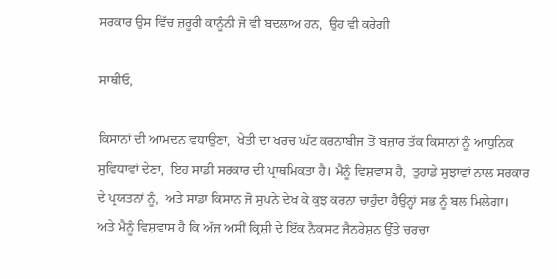ਸਰਕਾਰ ਉਸ ਵਿੱਚ ਜ਼ਰੂਰੀ ਕਾਨੂੰਨੀ ਜੋ ਵੀ ਬਦਲਾਅ ਹਨ,  ਉਹ ਵੀ ਕਰੇਗੀ

ਸਾਥੀਓ,

ਕਿਸਾਨਾਂ ਦੀ ਆਮਦਨ ਵਧਾਉਣਾ,  ਖੇਤੀ ਦਾ ਖਰਚ ਘੱਟ ਕਰਨਾਬੀਜ ਤੋਂ ਬਜ਼ਾਰ ਤੱਕ ਕਿਸਾਨਾਂ ਨੂੰ ਆਧੁਨਿਕ ਸੁਵਿਧਾਵਾਂ ਦੇਣਾ,  ਇਹ ਸਾਡੀ ਸਰਕਾਰ ਦੀ ਪ੍ਰਾਥਮਿਕਤਾ ਹੈ। ਮੈਨੂੰ ਵਿਸ਼ਵਾਸ ਹੈ,  ਤੁਹਾਡੇ ਸੁਝਾਵਾਂ ਨਾਲ ਸਰਕਾਰ ਦੇ ਪ੍ਰਯਤਨਾਂ ਨੂੰ,  ਅਤੇ ਸਾਡਾ ਕਿਸਾਨ ਜੋ ਸੁਪਨੇ ਦੇਖ ਕੇ ਕੁਝ ਕਰਨਾ ਚਾਹੁੰਦਾ ਹੈਉਨ੍ਹਾਂ ਸਭ ਨੂੰ ਬਲ ਮਿਲੇਗਾ। ਅਤੇ ਮੈਨੂੰ ਵਿਸ਼ਵਾਸ ਹੈ ਕਿ ਅੱਜ ਅਸੀਂ ਕ੍ਰਿਸ਼ੀ ਦੇ ਇੱਕ ਨੈਕਸਟ ਜੈਨਰੇਸ਼ਨ ਉੱਤੇ ਚਰਚਾ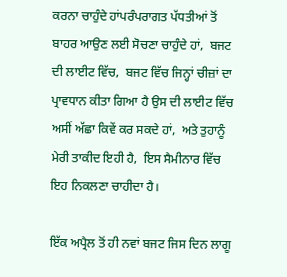ਕਰਨਾ ਚਾਹੁੰਦੇ ਹਾਂਪਰੰਪਰਾਗਤ ਪੱਧਤੀਆਂ ਤੋਂ ਬਾਹਰ ਆਉਣ ਲਈ ਸੋਚਣਾ ਚਾਹੁੰਦੇ ਹਾਂ,  ਬਜਟ ਦੀ ਲਾਈਟ ਵਿੱਚ,  ਬਜਟ ਵਿੱਚ ਜਿਨ੍ਹਾਂ ਚੀਜ਼ਾਂ ਦਾ ਪ੍ਰਾਵਧਾਨ ਕੀਤਾ ਗਿਆ ਹੈ ਉਸ ਦੀ ਲਾਈਟ ਵਿੱਚ ਅਸੀਂ ਅੱਛਾ ਕਿਵੇਂ ਕਰ ਸਕਦੇ ਹਾਂ,  ਅਤੇ ਤੁਹਾਨੂੰ ਮੇਰੀ ਤਾਕੀਦ ਇਹੀ ਹੈ,  ਇਸ ਸੈਮੀਨਾਰ ਵਿੱਚ ਇਹ ਨਿਕਲਣਾ ਚਾਹੀਦਾ ਹੈ।

ਇੱਕ ਅਪ੍ਰੈਲ ਤੋਂ ਹੀ ਨਵਾਂ ਬਜਟ ਜਿਸ ਦਿਨ ਲਾਗੂ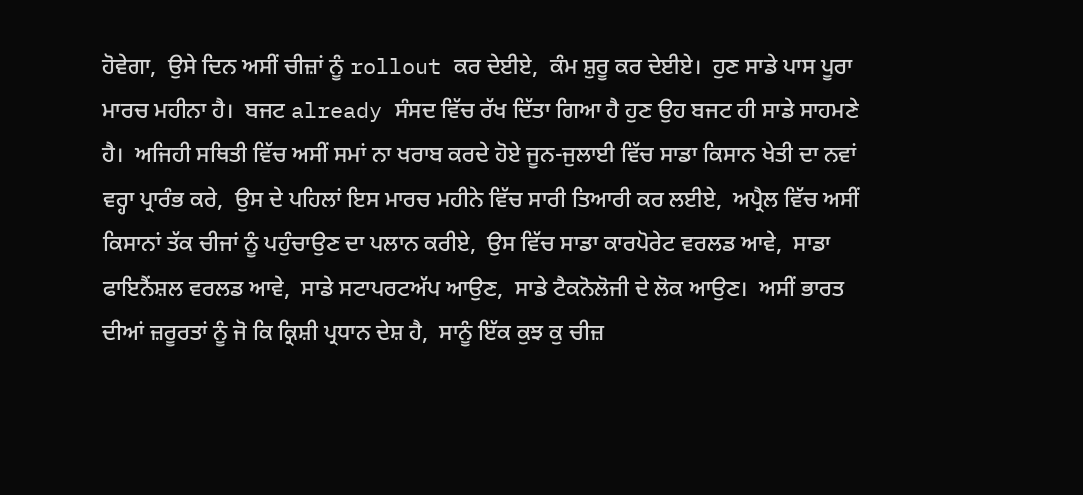ਹੋਵੇਗਾ,  ਉਸੇ ਦਿਨ ਅਸੀਂ ਚੀਜ਼ਾਂ ਨੂੰ rollout ਕਰ ਦੇਈਏ,  ਕੰਮ ਸ਼ੁਰੂ ਕਰ ਦੇਈਏ।  ਹੁਣ ਸਾਡੇ ਪਾਸ ਪੂਰਾ ਮਾਰਚ ਮਹੀਨਾ ਹੈ।  ਬਜਟ already ਸੰਸਦ ਵਿੱਚ ਰੱਖ ਦਿੱਤਾ ਗਿਆ ਹੈ ਹੁਣ ਉਹ ਬਜਟ ਹੀ ਸਾਡੇ ਸਾਹਮਣੇ ਹੈ।  ਅਜਿਹੀ ਸਥਿਤੀ ਵਿੱਚ ਅਸੀਂ ਸਮਾਂ ਨਾ ਖਰਾਬ ਕਰਦੇ ਹੋਏ ਜੂਨ-ਜੁਲਾਈ ਵਿੱਚ ਸਾਡਾ ਕਿਸਾਨ ਖੇਤੀ ਦਾ ਨਵਾਂ ਵਰ੍ਹਾ ਪ੍ਰਾਰੰਭ ਕਰੇ,  ਉਸ ਦੇ ਪਹਿਲਾਂ ਇਸ ਮਾਰਚ ਮਹੀਨੇ ਵਿੱਚ ਸਾਰੀ ਤਿਆਰੀ ਕਰ ਲਈਏ,  ਅਪ੍ਰੈਲ ਵਿੱਚ ਅਸੀਂ ਕਿਸਾਨਾਂ ਤੱਕ ਚੀਜਾਂ ਨੂੰ ਪਹੁੰਚਾਉਣ ਦਾ ਪਲਾਨ ਕਰੀਏ,  ਉਸ ਵਿੱਚ ਸਾਡਾ ਕਾਰਪੋਰੇਟ ਵਰਲਡ ਆਵੇ,  ਸਾਡਾ ਫਾਇਨੈਂਸ਼ਲ ਵਰਲਡ ਆਵੇ,  ਸਾਡੇ ਸਟਾਪਰਟਅੱਪ ਆਉਣ,  ਸਾਡੇ ਟੈਕਨੋਲੋਜੀ ਦੇ ਲੋਕ ਆਉਣ।  ਅਸੀਂ ਭਾਰਤ ਦੀਆਂ ਜ਼ਰੂਰਤਾਂ ਨੂੰ ਜੋ ਕਿ ਕ੍ਰਿਸ਼ੀ ਪ੍ਰਧਾਨ ਦੇਸ਼ ਹੈ,  ਸਾਨੂੰ ਇੱਕ ਕੁਝ ਕੁ ਚੀਜ਼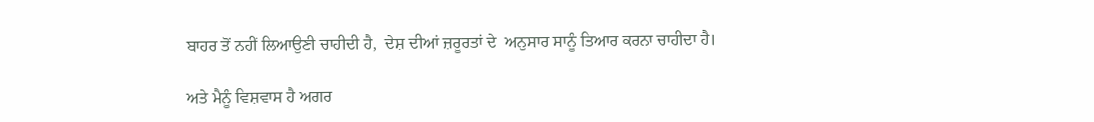ਬਾਹਰ ਤੋਂ ਨਹੀਂ ਲਿਆਉਣੀ ਚਾਹੀਦੀ ਹੈ,  ਦੇਸ਼ ਦੀਆਂ ਜ਼ਰੂਰਤਾਂ ਦੇ  ਅਨੁਸਾਰ ਸਾਨੂੰ ਤਿਆਰ ਕਰਨਾ ਚਾਹੀਦਾ ਹੈ।

ਅਤੇ ਮੈਨੂੰ ਵਿਸ਼ਵਾਸ ਹੈ ਅਗਰ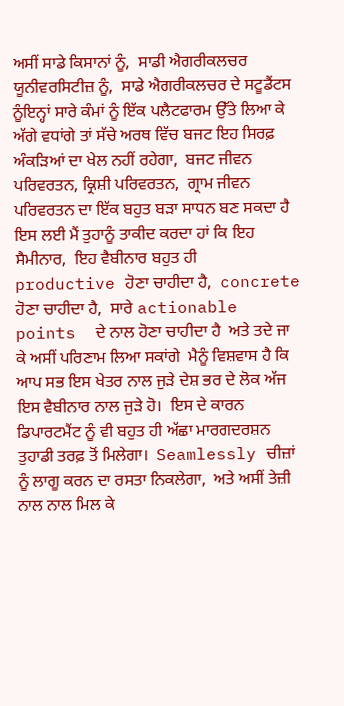ਅਸੀਂ ਸਾਡੇ ਕਿਸਾਨਾਂ ਨੂੰ,  ਸਾਡੀ ਐਗਰੀਕਲਚਰ ਯੂਨੀਵਰਸਿਟੀਜ਼ ਨੂੰ,  ਸਾਡੇ ਐਗਰੀਕਲਚਰ ਦੇ ਸਟੂਡੈਂਟਸ ਨੂੰਇਨ੍ਹਾਂ ਸਾਰੇ ਕੰਮਾਂ ਨੂੰ ਇੱਕ ਪਲੈਟਫਾਰਮ ਉੱਤੇ ਲਿਆ ਕੇ ਅੱਗੇ ਵਧਾਂਗੇ ਤਾਂ ਸੱਚੇ ਅਰਥ ਵਿੱਚ ਬਜਟ ਇਹ ਸਿਰਫ਼ ਅੰਕੜਿਆਂ ਦਾ ਖੇਲ ਨਹੀਂ ਰਹੇਗਾ,  ਬਜਟ ਜੀਵਨ ਪਰਿਵਰਤਨ, ਕ੍ਰਿਸ਼ੀ ਪਰਿਵਰਤਨ,  ਗ੍ਰਾਮ ਜੀਵਨ ਪਰਿਵਰਤਨ ਦਾ ਇੱਕ ਬਹੁਤ ਬੜਾ ਸਾਧਨ ਬਣ ਸਕਦਾ ਹੈ  ਇਸ ਲਈ ਮੈਂ ਤੁਹਾਨੂੰ ਤਾਕੀਦ ਕਰਦਾ ਹਾਂ ਕਿ ਇਹ ਸੈਮੀਨਾਰ,  ਇਹ ਵੈਬੀਨਾਰ ਬਹੁਤ ਹੀ productive ਹੋਣਾ ਚਾਹੀਦਾ ਹੈ,  concrete ਹੋਣਾ ਚਾਹੀਦਾ ਹੈ,  ਸਾਰੇ actionable points  ਦੇ ਨਾਲ ਹੋਣਾ ਚਾਹੀਦਾ ਹੈ  ਅਤੇ ਤਦੇ ਜਾ ਕੇ ਅਸੀਂ ਪਰਿਣਾਮ ਲਿਆ ਸਕਾਂਗੇ  ਮੈਨੂੰ ਵਿਸ਼ਵਾਸ ਹੈ ਕਿ ਆਪ ਸਭ ਇਸ ਖੇਤਰ ਨਾਲ ਜੁੜੇ ਦੇਸ਼ ਭਰ ਦੇ ਲੋਕ ਅੱਜ ਇਸ ਵੈਬੀਨਾਰ ਨਾਲ ਜੁੜੇ ਹੋ।  ਇਸ ਦੇ ਕਾਰਨ ਡਿਪਾਰਟਮੈਂਟ ਨੂੰ ਵੀ ਬਹੁਤ ਹੀ ਅੱਛਾ ਮਾਰਗਦਰਸ਼ਨ ਤੁਹਾਡੀ ਤਰਫ਼ ਤੋਂ ਮਿਲੇਗਾ।  Seamlessly ਚੀਜ਼ਾਂ ਨੂੰ ਲਾਗੂ ਕਰਨ ਦਾ ਰਸਤਾ ਨਿਕਲੇਗਾ,  ਅਤੇ ਅਸੀਂ ਤੇਜ਼ੀ ਨਾਲ ਨਾਲ ਮਿਲ ਕੇ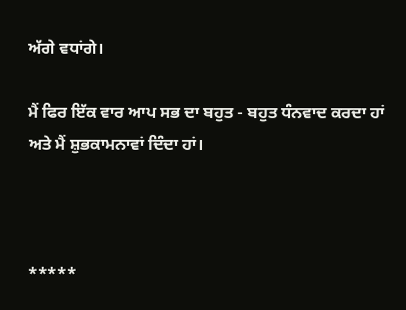ਅੱਗੇ ਵਧਾਂਗੇ।

ਮੈਂ ਫਿਰ ਇੱਕ ਵਾਰ ਆਪ ਸਭ ਦਾ ਬਹੁਤ - ਬਹੁਤ ਧੰਨਵਾਦ ਕਰਦਾ ਹਾਂ ਅਤੇ ਮੈਂ ਸ਼ੁਭਕਾਮਨਾਵਾਂ ਦਿੰਦਾ ਹਾਂ।



*****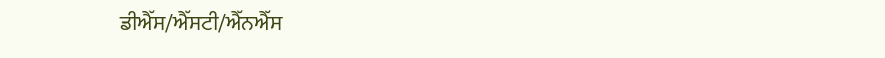ਡੀਐੱਸ/ਐੱਸਟੀ/ਐੱਨਐੱਸ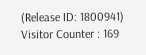(Release ID: 1800941) Visitor Counter : 169